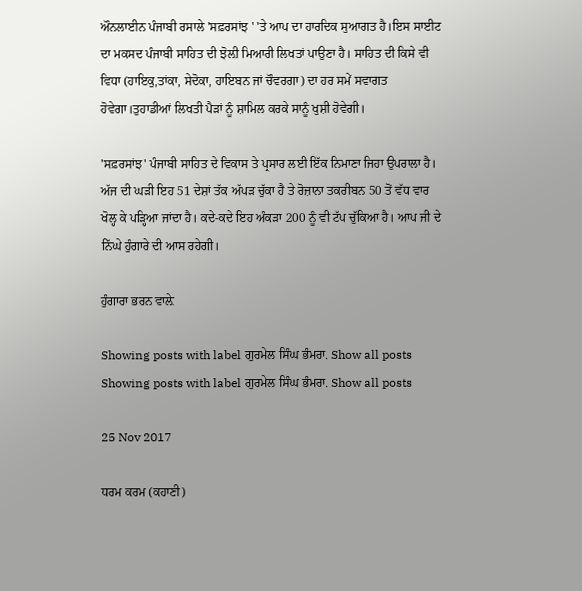ਔਨਲਾਈਨ ਪੰਜਾਬੀ ਰਸਾਲੇ 'ਸਫ਼ਰਸਾਂਝ ' 'ਤੇ ਆਪ ਦਾ ਹਾਰਦਿਕ ਸੁਆਗਤ ਹੈ।ਇਸ ਸਾਈਟ ਦਾ ਮਕਸਦ ਪੰਜਾਬੀ ਸਾਹਿਤ ਦੀ ਝੋਲ਼ੀ ਮਿਆਰੀ ਲਿਖਤਾਂ ਪਾਉਣਾ ਹੈ। ਸਾਹਿਤ ਦੀ ਕਿਸੇ ਵੀ ਵਿਧਾ (ਹਾਇਕੁ,ਤਾਂਕਾ, ਸੇਦੋਕਾ, ਹਾਇਬਨ ਜਾਂ ਚੌਵਰਗਾ) ਦਾ ਹਰ ਸਮੇਂ ਸਵਾਗਤ ਹੋਵੇਗਾ।ਤੁਹਾਡੀਆਂ ਲਿਖਤੀ ਪੈੜਾਂ ਨੂੰ ਸ਼ਾਮਿਲ ਕਰਕੇ ਸਾਨੂੰ ਖੁਸ਼ੀ ਹੋਵੇਗੀ।

'ਸਫ਼ਰਸਾਂਝ' ਪੰਜਾਬੀ ਸਾਹਿਤ ਦੇ ਵਿਕਾਸ ਤੇ ਪ੍ਰਸਾਰ ਲਈ ਇੱਕ ਨਿਮਾਣਾ ਜਿਹਾ ਉਪਰਾਲਾ ਹੈ। ਅੱਜ ਦੀ ਘੜੀ ਇਹ 51 ਦੇਸ਼ਾਂ ਤੱਕ ਅੱਪੜ ਚੁੱਕਾ ਹੈ ਤੇ ਰੋਜ਼ਾਨਾ ਤਕਰੀਬਨ 50 ਤੋਂ ਵੱਧ ਵਾਰ ਖੋਲ੍ਹ ਕੇ ਪੜ੍ਹਿਆ ਜਾਂਦਾ ਹੈ। ਕਦੇ-ਕਦੇ ਇਹ ਅੰਕੜਾ 200 ਨੂੰ ਵੀ ਟੱਪ ਚੁੱਕਿਆ ਹੈ। ਆਪ ਜੀ ਦੇ ਨਿੱਘੇ ਹੁੰਗਾਰੇ ਦੀ ਆਸ ਰਹੇਗੀ।

ਹੁੰਗਾਰਾ ਭਰਨ ਵਾਲ਼ੇ

Showing posts with label ਗੁਰਮੇਲ ਸਿੰਘ ਭੰਮਰਾ. Show all posts
Showing posts with label ਗੁਰਮੇਲ ਸਿੰਘ ਭੰਮਰਾ. Show all posts

25 Nov 2017

ਧਰਮ ਕਰਮ (ਕਹਾਣੀ)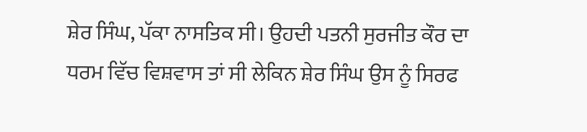ਸ਼ੇਰ ਸਿੰਘ, ਪੱਕਾ ਨਾਸਤਿਕ ਸੀ। ਉਹਦੀ ਪਤਨੀ ਸੁਰਜੀਤ ਕੌਰ ਦਾ ਧਰਮ ਵਿੱਚ ਵਿਸ਼ਵਾਸ ਤਾਂ ਸੀ ਲੇਕਿਨ ਸ਼ੇਰ ਸਿੰਘ ਉਸ ਨੂੰ ਸਿਰਫ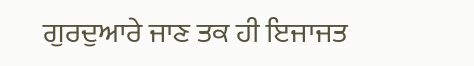ਗੁਰਦੁਆਰੇ ਜਾਣ ਤਕ ਹੀ ਇਜਾਜਤ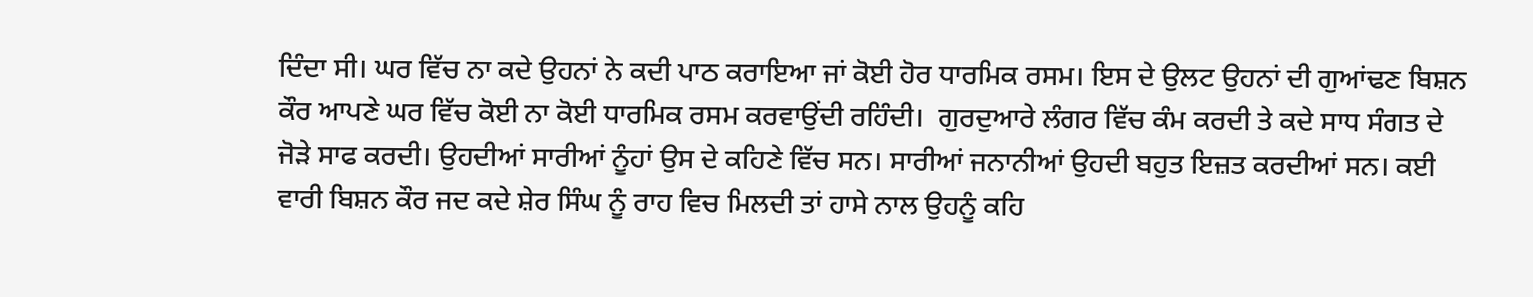ਦਿੰਦਾ ਸੀ। ਘਰ ਵਿੱਚ ਨਾ ਕਦੇ ਉਹਨਾਂ ਨੇ ਕਦੀ ਪਾਠ ਕਰਾਇਆ ਜਾਂ ਕੋਈ ਹੋਰ ਧਾਰਮਿਕ ਰਸਮ। ਇਸ ਦੇ ਉਲਟ ਉਹਨਾਂ ਦੀ ਗੁਆਂਢਣ ਬਿਸ਼ਨ ਕੌਰ ਆਪਣੇ ਘਰ ਵਿੱਚ ਕੋਈ ਨਾ ਕੋਈ ਧਾਰਮਿਕ ਰਸਮ ਕਰਵਾਉਂਦੀ ਰਹਿੰਦੀ।  ਗੁਰਦੁਆਰੇ ਲੰਗਰ ਵਿੱਚ ਕੰਮ ਕਰਦੀ ਤੇ ਕਦੇ ਸਾਧ ਸੰਗਤ ਦੇ ਜੋੜੇ ਸਾਫ ਕਰਦੀ। ਉਹਦੀਆਂ ਸਾਰੀਆਂ ਨੂੰਹਾਂ ਉਸ ਦੇ ਕਹਿਣੇ ਵਿੱਚ ਸਨ। ਸਾਰੀਆਂ ਜਨਾਨੀਆਂ ਉਹਦੀ ਬਹੁਤ ਇਜ਼ਤ ਕਰਦੀਆਂ ਸਨ। ਕਈ ਵਾਰੀ ਬਿਸ਼ਨ ਕੌਰ ਜਦ ਕਦੇ ਸ਼ੇਰ ਸਿੰਘ ਨੂੰ ਰਾਹ ਵਿਚ ਮਿਲਦੀ ਤਾਂ ਹਾਸੇ ਨਾਲ ਉਹਨੂੰ ਕਹਿ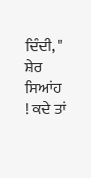ਦਿੰਦੀ, " ਸ਼ੇਰ ਸਿਆਂਹ  ! ਕਦੇ ਤਾਂ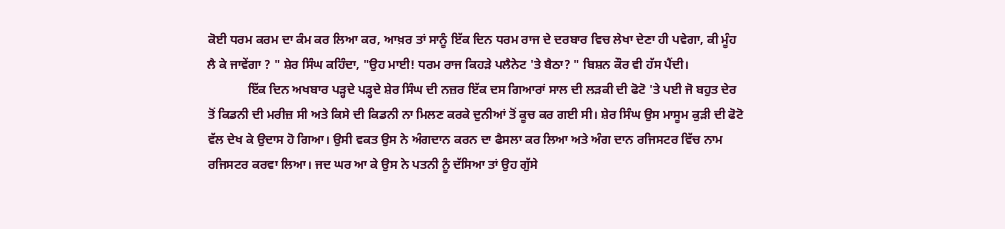ਕੋਈ ਧਰਮ ਕਰਮ ਦਾ ਕੰਮ ਕਰ ਲਿਆ ਕਰ, ਆਖ਼ਰ ਤਾਂ ਸਾਨੂੰ ਇੱਕ ਦਿਨ ਧਰਮ ਰਾਜ ਦੇ ਦਰਬਾਰ ਵਿਚ ਲੇਖਾ ਦੇਣਾ ਹੀ ਪਵੇਗਾ, ਕੀ ਮੂੰਹ ਲੈ ਕੇ ਜਾਵੇਂਗਾ ? " ਸ਼ੇਰ ਸਿੰਘ ਕਹਿੰਦਾ, "ਉਹ ਮਾਈ! ਧਰਮ ਰਾਜ ਕਿਹੜੇ ਪਲੈਨੇਟ 'ਤੇ ਬੈਠਾ? " ਬਿਸ਼ਨ ਕੌਰ ਵੀ ਹੱਸ ਪੈਂਦੀ।
             ਇੱਕ ਦਿਨ ਅਖਬਾਰ ਪੜ੍ਹਦੇ ਪੜ੍ਹਦੇ ਸ਼ੇਰ ਸਿੰਘ ਦੀ ਨਜ਼ਰ ਇੱਕ ਦਸ ਗਿਆਰਾਂ ਸਾਲ ਦੀ ਲੜਕੀ ਦੀ ਫੋਟੋ 'ਤੇ ਪਈ ਜੋ ਬਹੁਤ ਦੇਰ ਤੋਂ ਕਿਡਨੀ ਦੀ ਮਰੀਜ਼ ਸੀ ਅਤੇ ਕਿਸੇ ਦੀ ਕਿਡਨੀ ਨਾ ਮਿਲਣ ਕਰਕੇ ਦੁਨੀਆਂ ਤੋਂ ਕੂਚ ਕਰ ਗਈ ਸੀ। ਸ਼ੇਰ ਸਿੰਘ ਉਸ ਮਾਸੂਮ ਕੁੜੀ ਦੀ ਫੋਟੋ ਵੱਲ ਦੇਖ ਕੇ ਉਦਾਸ ਹੋ ਗਿਆ। ਉਸੀ ਵਕਤ ਉਸ ਨੇ ਅੰਗਦਾਨ ਕਰਨ ਦਾ ਫੈਸਲਾ ਕਰ ਲਿਆ ਅਤੇ ਅੰਗ ਦਾਨ ਰਜਿਸਟਰ ਵਿੱਚ ਨਾਮ ਰਜਿਸਟਰ ਕਰਵਾ ਲਿਆ। ਜਦ ਘਰ ਆ ਕੇ ਉਸ ਨੇ ਪਤਨੀ ਨੂੰ ਦੱਸਿਆ ਤਾਂ ਉਹ ਗੁੱਸੇ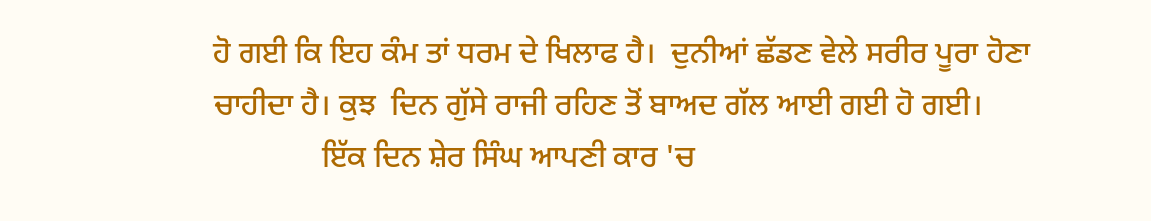ਹੋ ਗਈ ਕਿ ਇਹ ਕੰਮ ਤਾਂ ਧਰਮ ਦੇ ਖਿਲਾਫ ਹੈ।  ਦੁਨੀਆਂ ਛੱਡਣ ਵੇਲੇ ਸਰੀਰ ਪੂਰਾ ਹੋਣਾ ਚਾਹੀਦਾ ਹੈ। ਕੁਝ  ਦਿਨ ਗੁੱਸੇ ਰਾਜੀ ਰਹਿਣ ਤੋਂ ਬਾਅਦ ਗੱਲ ਆਈ ਗਈ ਹੋ ਗਈ।
              ਇੱਕ ਦਿਨ ਸ਼ੇਰ ਸਿੰਘ ਆਪਣੀ ਕਾਰ 'ਚ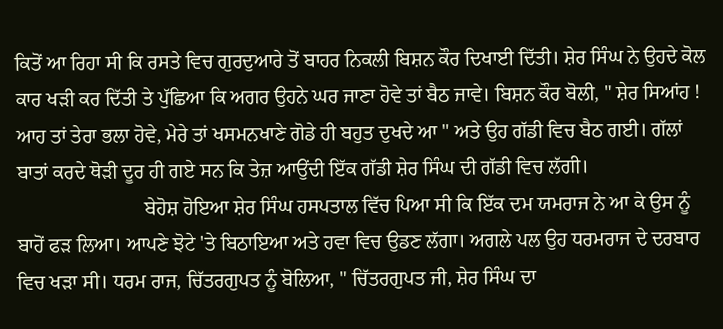ਕਿਤੋਂ ਆ ਰਿਹਾ ਸੀ ਕਿ ਰਸਤੇ ਵਿਚ ਗੁਰਦੁਆਰੇ ਤੋਂ ਬਾਹਰ ਨਿਕਲੀ ਬਿਸ਼ਨ ਕੌਰ ਦਿਖਾਈ ਦਿੱਤੀ। ਸ਼ੇਰ ਸਿੰਘ ਨੇ ਉਹਦੇ ਕੋਲ ਕਾਰ ਖੜੀ ਕਰ ਦਿੱਤੀ ਤੇ ਪੁੱਛਿਆ ਕਿ ਅਗਰ ਉਹਨੇ ਘਰ ਜਾਣਾ ਹੋਵੇ ਤਾਂ ਬੈਠ ਜਾਵੇ। ਬਿਸ਼ਨ ਕੌਰ ਬੋਲੀ, " ਸ਼ੇਰ ਸਿਆਂਹ ! ਆਹ ਤਾਂ ਤੇਰਾ ਭਲਾ ਹੋਵੇ, ਮੇਰੇ ਤਾਂ ਖਸਮਨਖਾਣੇ ਗੋਡੇ ਹੀ ਬਹੁਤ ਦੁਖਦੇ ਆ " ਅਤੇ ਉਹ ਗੱਡੀ ਵਿਚ ਬੈਠ ਗਈ। ਗੱਲਾਂ ਬਾਤਾਂ ਕਰਦੇ ਥੋੜੀ ਦੂਰ ਹੀ ਗਏ ਸਨ ਕਿ ਤੇਜ਼ ਆਉਂਦੀ ਇੱਕ ਗੱਡੀ ਸ਼ੇਰ ਸਿੰਘ ਦੀ ਗੱਡੀ ਵਿਚ ਲੱਗੀ।
                          ਬੇਹੋਸ਼ ਹੋਇਆ ਸ਼ੇਰ ਸਿੰਘ ਹਸਪਤਾਲ ਵਿੱਚ ਪਿਆ ਸੀ ਕਿ ਇੱਕ ਦਮ ਯਮਰਾਜ ਨੇ ਆ ਕੇ ਉਸ ਨੂੰ ਬਾਹੋਂ ਫੜ ਲਿਆ। ਆਪਣੇ ਝੋਟੇ 'ਤੇ ਬਿਠਾਇਆ ਅਤੇ ਹਵਾ ਵਿਚ ਉਡਣ ਲੱਗਾ। ਅਗਲੇ ਪਲ ਉਹ ਧਰਮਰਾਜ ਦੇ ਦਰਬਾਰ ਵਿਚ ਖੜਾ ਸੀ। ਧਰਮ ਰਾਜ, ਚਿੱਤਰਗੁਪਤ ਨੂੰ ਬੋਲਿਆ, " ਚਿੱਤਰਗੁਪਤ ਜੀ, ਸ਼ੇਰ ਸਿੰਘ ਦਾ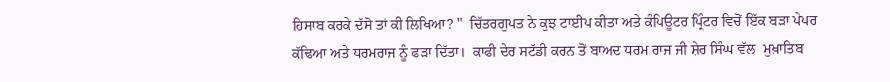ਹਿਸਾਬ ਕਰਕੇ ਦੱਸੋ ਤਾਂ ਕੀ ਲਿਖਿਆ? "  ਚਿੱਤਰਗੁਪਤ ਨੇ ਕੁਝ ਟਾਈਪ ਕੀਤਾ ਅਤੇ ਕੰਪਿਊਟਰ ਪ੍ਰਿੰਟਰ ਵਿਚੋਂ ਇੱਕ ਬੜਾ ਪੇਪਰ ਕੱਢਿਆ ਅਤੇ ਧਰਮਰਾਜ ਨੂੰ ਫੜਾ ਦਿੱਤਾ।  ਕਾਫੀ ਦੇਰ ਸਟੱਡੀ ਕਰਨ ਤੋਂ ਬਾਅਦ ਧਰਮ ਰਾਜ ਜੀ ਸ਼ੇਰ ਸਿੰਘ ਵੱਲ  ਮੁਖ਼ਾਤਿਬ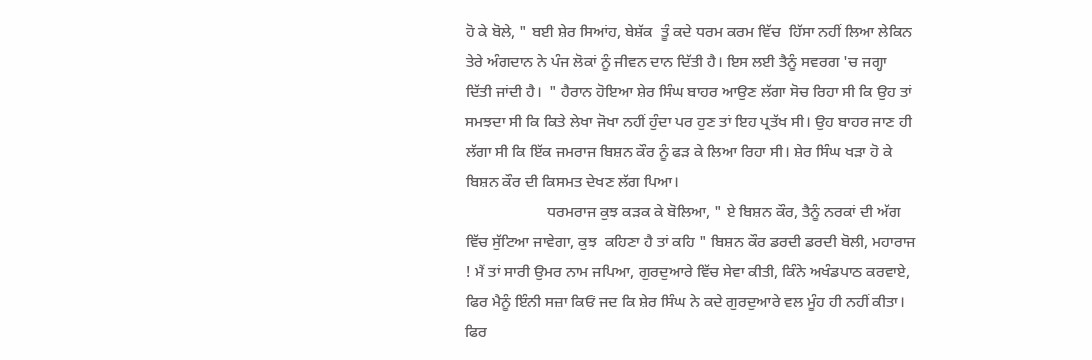ਹੋ ਕੇ ਬੋਲੇ, " ਬਈ ਸ਼ੇਰ ਸਿਆਂਹ, ਬੇਸ਼ੱਕ  ਤੂੰ ਕਦੇ ਧਰਮ ਕਰਮ ਵਿੱਚ  ਹਿੱਸਾ ਨਹੀਂ ਲਿਆ ਲੇਕਿਨ ਤੇਰੇ ਅੰਗਦਾਨ ਨੇ ਪੰਜ ਲੋਕਾਂ ਨੂੰ ਜੀਵਨ ਦਾਨ ਦਿੱਤੀ ਹੈ। ਇਸ ਲਈ ਤੈਨੂੰ ਸਵਰਗ 'ਚ ਜਗ੍ਹਾ  ਦਿੱਤੀ ਜਾਂਦੀ ਹੈ।  " ਹੈਰਾਨ ਹੋਇਆ ਸ਼ੇਰ ਸਿੰਘ ਬਾਹਰ ਆਉਣ ਲੱਗਾ ਸੋਚ ਰਿਹਾ ਸੀ ਕਿ ਉਹ ਤਾਂ ਸਮਝਦਾ ਸੀ ਕਿ ਕਿਤੇ ਲੇਖਾ ਜੋਖਾ ਨਹੀਂ ਹੁੰਦਾ ਪਰ ਹੁਣ ਤਾਂ ਇਹ ਪ੍ਰਤੱਖ ਸੀ। ਉਹ ਬਾਹਰ ਜਾਣ ਹੀ ਲੱਗਾ ਸੀ ਕਿ ਇੱਕ ਜਮਰਾਜ ਬਿਸ਼ਨ ਕੌਰ ਨੂੰ ਫੜ ਕੇ ਲਿਆ ਰਿਹਾ ਸੀ। ਸ਼ੇਰ ਸਿੰਘ ਖੜਾ ਹੋ ਕੇ ਬਿਸ਼ਨ ਕੌਰ ਦੀ ਕਿਸਮਤ ਦੇਖਣ ਲੱਗ ਪਿਆ।
                     ਧਰਮਰਾਜ ਕੁਝ ਕੜਕ ਕੇ ਬੋਲਿਆ, " ਏ ਬਿਸ਼ਨ ਕੌਰ, ਤੈਨੂੰ ਨਰਕਾਂ ਦੀ ਅੱਗ ਵਿੱਚ ਸੁੱਟਿਆ ਜਾਵੇਗਾ, ਕੁਝ  ਕਹਿਣਾ ਹੈ ਤਾਂ ਕਹਿ " ਬਿਸ਼ਨ ਕੌਰ ਡਰਦੀ ਡਰਦੀ ਬੋਲੀ, ਮਹਾਰਾਜ ! ਮੈਂ ਤਾਂ ਸਾਰੀ ਉਮਰ ਨਾਮ ਜਪਿਆ, ਗੁਰਦੁਆਰੇ ਵਿੱਚ ਸੇਵਾ ਕੀਤੀ, ਕਿੰਨੇ ਅਖੰਡਪਾਠ ਕਰਵਾਏ, ਫਿਰ ਮੈਨੂੰ ਇੰਨੀ ਸਜ਼ਾ ਕਿਓਂ ਜਦ ਕਿ ਸ਼ੇਰ ਸਿੰਘ ਨੇ ਕਦੇ ਗੁਰਦੁਆਰੇ ਵਲ ਮੂੰਹ ਹੀ ਨਹੀਂ ਕੀਤਾ।  ਫਿਰ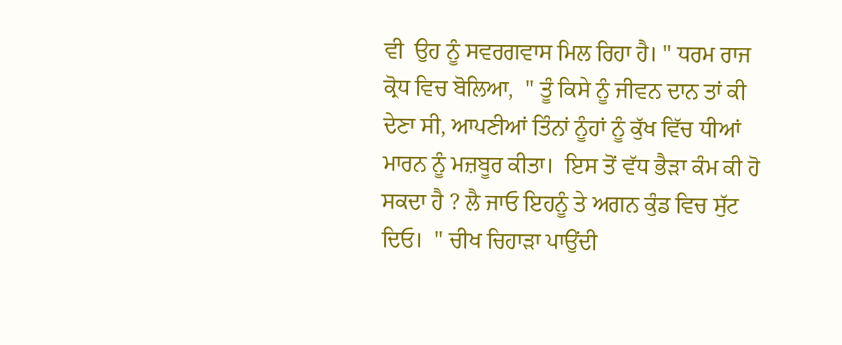ਵੀ  ਉਹ ਨੂੰ ਸਵਰਗਵਾਸ ਮਿਲ ਰਿਹਾ ਹੈ। " ਧਰਮ ਰਾਜ ਕ੍ਰੋਧ ਵਿਚ ਬੋਲਿਆ,  " ਤੂੰ ਕਿਸੇ ਨੂੰ ਜੀਵਨ ਦਾਨ ਤਾਂ ਕੀ ਦੇਣਾ ਸੀ, ਆਪਣੀਆਂ ਤਿੰਨਾਂ ਨੂੰਹਾਂ ਨੂੰ ਕੁੱਖ ਵਿੱਚ ਧੀਆਂ ਮਾਰਨ ਨੂੰ ਮਜ਼ਬੂਰ ਕੀਤਾ।  ਇਸ ਤੋਂ ਵੱਧ ਭੈੜਾ ਕੰਮ ਕੀ ਹੋ ਸਕਦਾ ਹੈ ? ਲੈ ਜਾਓ ਇਹਨੂੰ ਤੇ ਅਗਨ ਕੁੰਡ ਵਿਚ ਸੁੱਟ ਦਿਓ।  " ਚੀਖ ਚਿਹਾੜਾ ਪਾਉਂਦੀ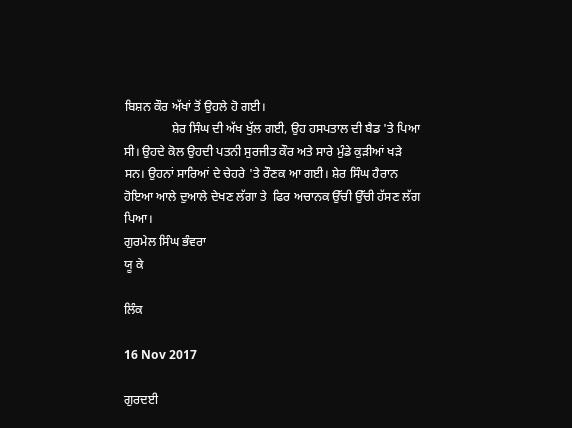ਬਿਸ਼ਨ ਕੌਰ ਅੱਖਾਂ ਤੋਂ ਉਹਲੇ ਹੋ ਗਈ।
               ਸ਼ੇਰ ਸਿੰਘ ਦੀ ਅੱਖ ਖੁੱਲ ਗਈ, ਉਹ ਹਸਪਤਾਲ ਦੀ ਬੈਡ 'ਤੇ ਪਿਆ ਸੀ। ਉਹਦੇ ਕੋਲ ਉਹਦੀ ਪਤਨੀ ਸੁਰਜੀਤ ਕੌਰ ਅਤੇ ਸਾਰੇ ਮੁੰਡੇ ਕੁੜੀਆਂ ਖੜੇ ਸਨ। ਉਹਨਾਂ ਸਾਰਿਆਂ ਦੇ ਚੇਹਰੇ 'ਤੇ ਰੌਣਕ ਆ ਗਈ। ਸ਼ੇਰ ਸਿੰਘ ਹੈਰਾਨ ਹੋਇਆ ਆਲੇ ਦੁਆਲੇ ਦੇਖਣ ਲੱਗਾ ਤੇ  ਫਿਰ ਅਚਾਨਕ ਉੱਚੀ ਉੱਚੀ ਹੱਸਣ ਲੱਗ ਪਿਆ।
ਗੁਰਮੇਲ ਸਿੰਘ ਭੰਵਰਾ
ਯੂ ਕੇ

ਲਿੰਕ

16 Nov 2017

ਗੁਰਦਈ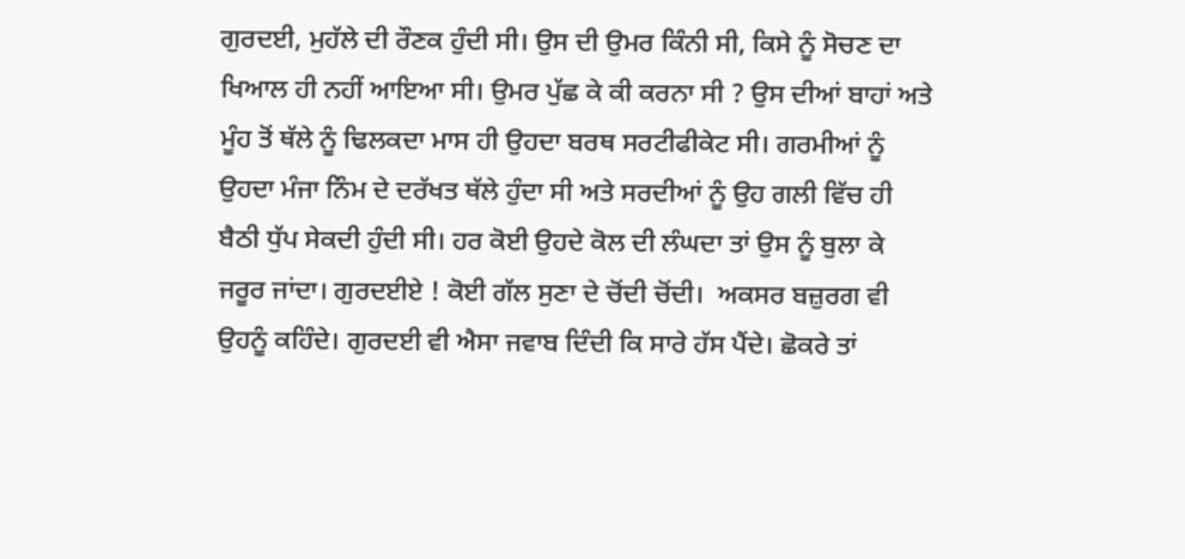ਗੁਰਦਈ, ਮੁਹੱਲੇ ਦੀ ਰੌਣਕ ਹੁੰਦੀ ਸੀ। ਉਸ ਦੀ ਉਮਰ ਕਿੰਨੀ ਸੀ, ਕਿਸੇ ਨੂੰ ਸੋਚਣ ਦਾ ਖਿਆਲ ਹੀ ਨਹੀਂ ਆਇਆ ਸੀ। ਉਮਰ ਪੁੱਛ ਕੇ ਕੀ ਕਰਨਾ ਸੀ ? ਉਸ ਦੀਆਂ ਬਾਹਾਂ ਅਤੇ ਮੂੰਹ ਤੋਂ ਥੱਲੇ ਨੂੰ ਢਿਲਕਦਾ ਮਾਸ ਹੀ ਉਹਦਾ ਬਰਥ ਸਰਟੀਫੀਕੇਟ ਸੀ। ਗਰਮੀਆਂ ਨੂੰ ਉਹਦਾ ਮੰਜਾ ਨਿੰਮ ਦੇ ਦਰੱਖਤ ਥੱਲੇ ਹੁੰਦਾ ਸੀ ਅਤੇ ਸਰਦੀਆਂ ਨੂੰ ਉਹ ਗਲੀ ਵਿੱਚ ਹੀ ਬੈਠੀ ਧੁੱਪ ਸੇਕਦੀ ਹੁੰਦੀ ਸੀ। ਹਰ ਕੋਈ ਉਹਦੇ ਕੋਲ ਦੀ ਲੰਘਦਾ ਤਾਂ ਉਸ ਨੂੰ ਬੁਲਾ ਕੇ ਜਰੂਰ ਜਾਂਦਾ। ਗੁਰਦਈਏ ! ਕੋਈ ਗੱਲ ਸੁਣਾ ਦੇ ਚੋਂਦੀ ਚੋਂਦੀ।  ਅਕਸਰ ਬਜ਼ੁਰਗ ਵੀ ਉਹਨੂੰ ਕਹਿੰਦੇ। ਗੁਰਦਈ ਵੀ ਐਸਾ ਜਵਾਬ ਦਿੰਦੀ ਕਿ ਸਾਰੇ ਹੱਸ ਪੈਂਦੇ। ਛੋਕਰੇ ਤਾਂ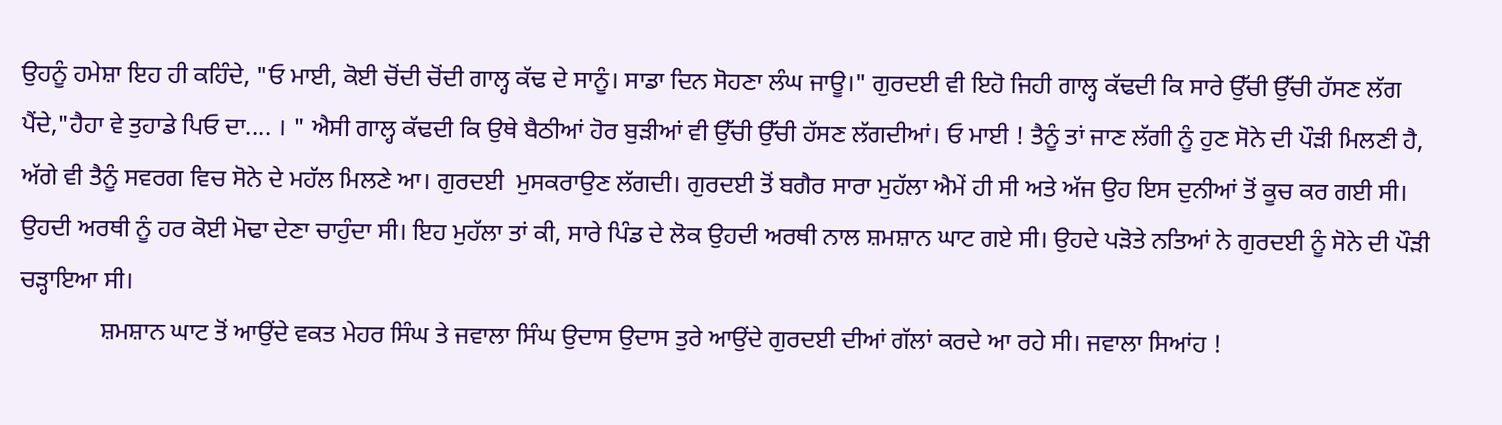ਉਹਨੂੰ ਹਮੇਸ਼ਾ ਇਹ ਹੀ ਕਹਿੰਦੇ, "ਓ ਮਾਈ, ਕੋਈ ਚੋਂਦੀ ਚੋਂਦੀ ਗਾਲ੍ਹ ਕੱਢ ਦੇ ਸਾਨੂੰ। ਸਾਡਾ ਦਿਨ ਸੋਹਣਾ ਲੰਘ ਜਾਊ।" ਗੁਰਦਈ ਵੀ ਇਹੋ ਜਿਹੀ ਗਾਲ੍ਹ ਕੱਢਦੀ ਕਿ ਸਾਰੇ ਉੱਚੀ ਉੱਚੀ ਹੱਸਣ ਲੱਗ ਪੈਂਦੇ,"ਹੈਹਾ ਵੇ ਤੁਹਾਡੇ ਪਿਓ ਦਾ.... । " ਐਸੀ ਗਾਲ੍ਹ ਕੱਢਦੀ ਕਿ ਉਥੇ ਬੈਠੀਆਂ ਹੋਰ ਬੁੜੀਆਂ ਵੀ ਉੱਚੀ ਉੱਚੀ ਹੱਸਣ ਲੱਗਦੀਆਂ। ਓ ਮਾਈ ! ਤੈਨੂੰ ਤਾਂ ਜਾਣ ਲੱਗੀ ਨੂੰ ਹੁਣ ਸੋਨੇ ਦੀ ਪੌੜੀ ਮਿਲਣੀ ਹੈ, ਅੱਗੇ ਵੀ ਤੈਨੂੰ ਸਵਰਗ ਵਿਚ ਸੋਨੇ ਦੇ ਮਹੱਲ ਮਿਲਣੇ ਆ। ਗੁਰਦਈ  ਮੁਸਕਰਾਉਣ ਲੱਗਦੀ। ਗੁਰਦਈ ਤੋਂ ਬਗੈਰ ਸਾਰਾ ਮੁਹੱਲਾ ਐਮੇਂ ਹੀ ਸੀ ਅਤੇ ਅੱਜ ਉਹ ਇਸ ਦੁਨੀਆਂ ਤੋਂ ਕੂਚ ਕਰ ਗਈ ਸੀ। ਉਹਦੀ ਅਰਥੀ ਨੂੰ ਹਰ ਕੋਈ ਮੋਢਾ ਦੇਣਾ ਚਾਹੁੰਦਾ ਸੀ। ਇਹ ਮੁਹੱਲਾ ਤਾਂ ਕੀ, ਸਾਰੇ ਪਿੰਡ ਦੇ ਲੋਕ ਉਹਦੀ ਅਰਥੀ ਨਾਲ ਸ਼ਮਸ਼ਾਨ ਘਾਟ ਗਏ ਸੀ। ਉਹਦੇ ਪੜੋਤੇ ਨਤਿਆਂ ਨੇ ਗੁਰਦਈ ਨੂੰ ਸੋਨੇ ਦੀ ਪੌੜੀ ਚੜ੍ਹਾਇਆ ਸੀ।
             ਸ਼ਮਸ਼ਾਨ ਘਾਟ ਤੋਂ ਆਉਂਦੇ ਵਕਤ ਮੇਹਰ ਸਿੰਘ ਤੇ ਜਵਾਲਾ ਸਿੰਘ ਉਦਾਸ ਉਦਾਸ ਤੁਰੇ ਆਉਂਦੇ ਗੁਰਦਈ ਦੀਆਂ ਗੱਲਾਂ ਕਰਦੇ ਆ ਰਹੇ ਸੀ। ਜਵਾਲਾ ਸਿਆਂਹ !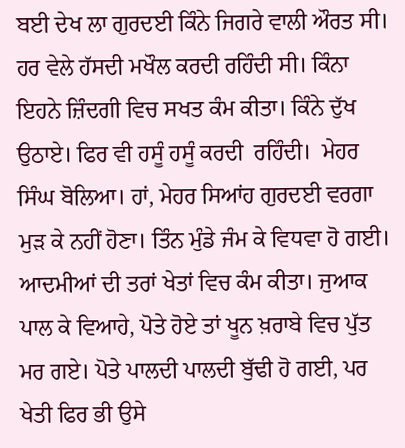ਬਈ ਦੇਖ ਲਾ ਗੁਰਦਈ ਕਿੰਨੇ ਜਿਗਰੇ ਵਾਲੀ ਔਰਤ ਸੀ।  ਹਰ ਵੇਲੇ ਹੱਸਦੀ ਮਖੌਲ ਕਰਦੀ ਰਹਿੰਦੀ ਸੀ। ਕਿੰਨਾ ਇਹਨੇ ਜ਼ਿੰਦਗੀ ਵਿਚ ਸਖਤ ਕੰਮ ਕੀਤਾ। ਕਿੰਨੇ ਦੁੱਖ ਉਠਾਏ। ਫਿਰ ਵੀ ਹਸੂੰ ਹਸੂੰ ਕਰਦੀ  ਰਹਿੰਦੀ।  ਮੇਹਰ ਸਿੰਘ ਬੋਲਿਆ। ਹਾਂ, ਮੇਹਰ ਸਿਆਂਹ ਗੁਰਦਈ ਵਰਗਾ ਮੁੜ ਕੇ ਨਹੀਂ ਹੋਣਾ। ਤਿੰਨ ਮੁੰਡੇ ਜੰਮ ਕੇ ਵਿਧਵਾ ਹੋ ਗਈ। ਆਦਮੀਆਂ ਦੀ ਤਰਾਂ ਖੇਤਾਂ ਵਿਚ ਕੰਮ ਕੀਤਾ। ਜੁਆਕ ਪਾਲ ਕੇ ਵਿਆਹੇ, ਪੋਤੇ ਹੋਏ ਤਾਂ ਖੂਨ ਖ਼ਰਾਬੇ ਵਿਚ ਪੁੱਤ ਮਰ ਗਏ। ਪੋਤੇ ਪਾਲਦੀ ਪਾਲਦੀ ਬੁੱਢੀ ਹੋ ਗਈ, ਪਰ ਖੇਤੀ ਫਿਰ ਭੀ ਉਸੇ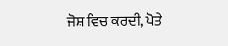ਜੋਸ਼ ਵਿਚ ਕਰਦੀ, ਪੋਤੇ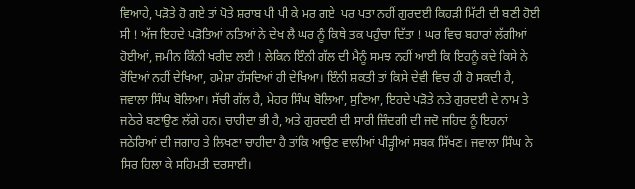ਵਿਆਹੇ, ਪੜੋਤੇ ਹੋ ਗਏ ਤਾਂ ਪੋਤੇ ਸ਼ਰਾਬ ਪੀ ਪੀ ਕੇ ਮਰ ਗਏ  ਪਰ ਪਤਾ ਨਹੀਂ ਗੁਰਦਈ ਕਿਹੜੀ ਮਿੱਟੀ ਦੀ ਬਣੀ ਹੋਈ ਸੀ ! ਅੱਜ ਇਹਦੇ ਪੜੋਤਿਆਂ ਨਤਿਆਂ ਨੇ ਦੇਖ ਲੈ ਘਰ ਨੂੰ ਕਿਥੇ ਤਕ ਪਹੁੰਚਾ ਦਿੱਤਾ ! ਘਰ ਵਿਚ ਬਹਾਰਾਂ ਲੱਗੀਆਂ ਹੋਈਆਂ, ਜਮੀਨ ਕਿੰਨੀ ਖਰੀਦ ਲਈ ! ਲੇਕਿਨ ਇੰਨੀ ਗੱਲ ਦੀ ਮੈਨੂੰ ਸਮਝ ਨਹੀਂ ਆਈ ਕਿ ਇਹਨੂੰ ਕਦੇ ਕਿਸੇ ਨੇ ਰੋਂਦਿਆਂ ਨਹੀਂ ਦੇਖਿਆ, ਹਮੇਸ਼ਾ ਹੱਸਦਿਆਂ ਹੀ ਦੇਖਿਆ। ਇੰਨੀ ਸ਼ਕਤੀ ਤਾਂ ਕਿਸੇ ਦੇਵੀ ਵਿਚ ਹੀ ਹੋ ਸਕਦੀ ਹੈ, ਜਵਾਲਾ ਸਿੰਘ ਬੋਲਿਆ। ਸੱਚੀ ਗੱਲ ਹੈ, ਮੇਹਰ ਸਿੰਘ ਬੋਲਿਆ, ਸੁਣਿਆ, ਇਹਦੇ ਪੜੋਤੇ ਨਤੇ ਗੁਰਦਈ ਦੇ ਨਾਮ ਤੇ ਜਠੇਰੇ ਬਣਾਉਣ ਲੱਗੇ ਹਨ। ਚਾਹੀਦਾ ਭੀ ਹੈ, ਅਤੇ ਗੁਰਦਈ ਦੀ ਸਾਰੀ ਜ਼ਿੰਦਗੀ ਦੀ ਜਦੋ ਜਹਿਦ ਨੂੰ ਇਹਨਾਂ ਜਠੇਰਿਆਂ ਦੀ ਜਗਾਹ ਤੇ ਲਿਖਣਾ ਚਾਹੀਦਾ ਹੈ ਤਾਂਕਿ ਆਉਣ ਵਾਲੀਆਂ ਪੀੜ੍ਹੀਆਂ ਸਬਕ ਸਿੱਖਣ। ਜਵਾਲਾ ਸਿੰਘ ਨੇ ਸਿਰ ਹਿਲਾ ਕੇ ਸਹਿਮਤੀ ਦਰਸਾਈ।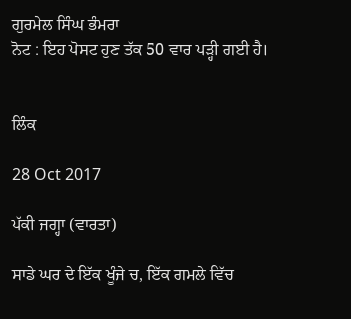ਗੁਰਮੇਲ ਸਿੰਘ ਭੰਮਰਾ
ਨੋਟ : ਇਹ ਪੋਸਟ ਹੁਣ ਤੱਕ 50 ਵਾਰ ਪੜ੍ਹੀ ਗਈ ਹੈ।


ਲਿੰਕ

28 Oct 2017

ਪੱਕੀ ਜਗ੍ਹਾ (ਵਾਰਤਾ)

ਸਾਡੇ ਘਰ ਦੇ ਇੱਕ ਖੂੰਜੇ ਚ, ਇੱਕ ਗਮਲੇ ਵਿੱਚ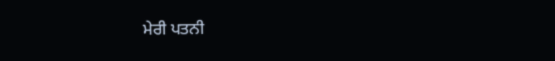ਮੇਰੀ ਪਤਨੀ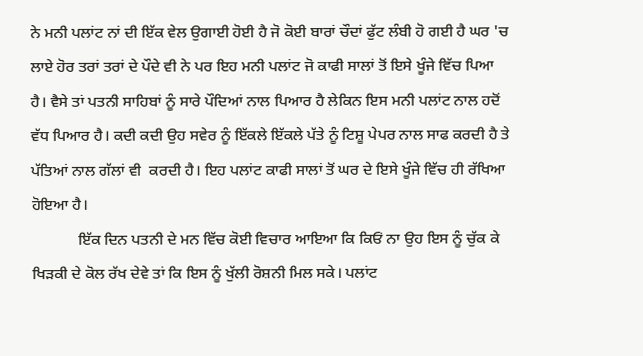ਨੇ ਮਨੀ ਪਲਾਂਟ ਨਾਂ ਦੀ ਇੱਕ ਵੇਲ ਉਗਾਈ ਹੋਈ ਹੈ ਜੋ ਕੋਈ ਬਾਰਾਂ ਚੌਦਾਂ ਫੁੱਟ ਲੰਬੀ ਹੋ ਗਈ ਹੈ ਘਰ 'ਚ ਲਾਏ ਹੋਰ ਤਰਾਂ ਤਰਾਂ ਦੇ ਪੌਦੇ ਵੀ ਨੇ ਪਰ ਇਹ ਮਨੀ ਪਲਾਂਟ ਜੋ ਕਾਫੀ ਸਾਲਾਂ ਤੋਂ ਇਸੇ ਖੂੰਜੇ ਵਿੱਚ ਪਿਆ ਹੈ। ਵੈਸੇ ਤਾਂ ਪਤਨੀ ਸਾਹਿਬਾਂ ਨੂੰ ਸਾਰੇ ਪੌਦਿਆਂ ਨਾਲ ਪਿਆਰ ਹੈ ਲੇਕਿਨ ਇਸ ਮਨੀ ਪਲਾਂਟ ਨਾਲ ਹਦੋਂ ਵੱਧ ਪਿਆਰ ਹੈ। ਕਦੀ ਕਦੀ ਉਹ ਸਵੇਰ ਨੂੰ ਇੱਕਲੇ ਇੱਕਲੇ ਪੱਤੇ ਨੂੰ ਟਿਸ਼ੂ ਪੇਪਰ ਨਾਲ ਸਾਫ ਕਰਦੀ ਹੈ ਤੇ ਪੱਤਿਆਂ ਨਾਲ ਗੱਲਾਂ ਵੀ  ਕਰਦੀ ਹੈ। ਇਹ ਪਲਾਂਟ ਕਾਫੀ ਸਾਲਾਂ ਤੋਂ ਘਰ ਦੇ ਇਸੇ ਖੂੰਜੇ ਵਿੱਚ ਹੀ ਰੱਖਿਆ ਹੋਇਆ ਹੈ।
            ਇੱਕ ਦਿਨ ਪਤਨੀ ਦੇ ਮਨ ਵਿੱਚ ਕੋਈ ਵਿਚਾਰ ਆਇਆ ਕਿ ਕਿਓਂ ਨਾ ਉਹ ਇਸ ਨੂੰ ਚੁੱਕ ਕੇ ਖਿੜਕੀ ਦੇ ਕੋਲ ਰੱਖ ਦੇਵੇ ਤਾਂ ਕਿ ਇਸ ਨੂੰ ਖੁੱਲੀ ਰੋਸ਼ਨੀ ਮਿਲ ਸਕੇ। ਪਲਾਂਟ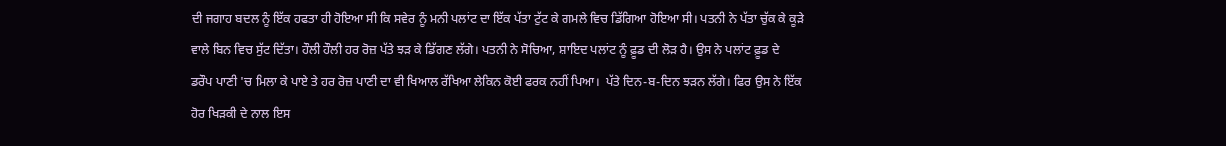ਦੀ ਜਗਾਹ ਬਦਲ ਨੂੰ ਇੱਕ ਹਫਤਾ ਹੀ ਹੋਇਆ ਸੀ ਕਿ ਸਵੇਰ ਨੂੰ ਮਨੀ ਪਲਾਂਟ ਦਾ ਇੱਕ ਪੱਤਾ ਟੁੱਟ ਕੇ ਗਮਲੇ ਵਿਚ ਡਿੱਗਿਆ ਹੋਇਆ ਸੀ। ਪਤਨੀ ਨੇ ਪੱਤਾ ਚੁੱਕ ਕੇ ਕੂੜੇ ਵਾਲੇ ਬਿਨ ਵਿਚ ਸੁੱਟ ਦਿੱਤਾ। ਹੌਲੀ ਹੌਲੀ ਹਰ ਰੋਜ਼ ਪੱਤੇ ਝੜ ਕੇ ਡਿੱਗਣ ਲੱਗੇ। ਪਤਨੀ ਨੇ ਸੋਚਿਆ, ਸ਼ਾਇਦ ਪਲਾਂਟ ਨੂੰ ਫ਼ੂਡ ਦੀ ਲੋੜ ਹੈ। ਉਸ ਨੇ ਪਲਾਂਟ ਫ਼ੂਡ ਦੇ ਡਰੌਪ ਪਾਣੀ 'ਚ ਮਿਲਾ ਕੇ ਪਾਏ ਤੇ ਹਰ ਰੋਜ਼ ਪਾਣੀ ਦਾ ਵੀ ਖਿਆਲ ਰੱਖਿਆ ਲੇਕਿਨ ਕੋਈ ਫਰਕ ਨਹੀਂ ਪਿਆ।  ਪੱਤੇ ਦਿਨ-ਬ-ਦਿਨ ਝੜਨ ਲੱਗੇ। ਫਿਰ ਉਸ ਨੇ ਇੱਕ ਹੋਰ ਖਿੜਕੀ ਦੇ ਨਾਲ ਇਸ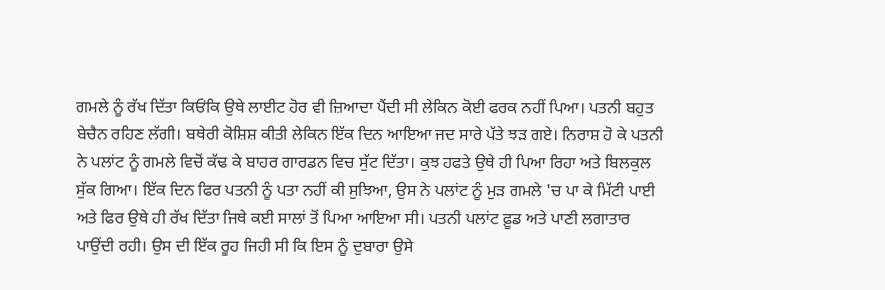ਗਮਲੇ ਨੂੰ ਰੱਖ ਦਿੱਤਾ ਕਿਓਂਕਿ ਉਥੇ ਲਾਈਟ ਹੋਰ ਵੀ ਜ਼ਿਆਦਾ ਪੈਂਦੀ ਸੀ ਲੇਕਿਨ ਕੋਈ ਫਰਕ ਨਹੀਂ ਪਿਆ। ਪਤਨੀ ਬਹੁਤ ਬੇਚੈਨ ਰਹਿਣ ਲੱਗੀ। ਬਥੇਰੀ ਕੋਸ਼ਿਸ਼ ਕੀਤੀ ਲੇਕਿਨ ਇੱਕ ਦਿਨ ਆਇਆ ਜਦ ਸਾਰੇ ਪੱਤੇ ਝੜ ਗਏ। ਨਿਰਾਸ਼ ਹੋ ਕੇ ਪਤਨੀ ਨੇ ਪਲਾਂਟ ਨੂੰ ਗਮਲੇ ਵਿਚੋਂ ਕੱਢ ਕੇ ਬਾਹਰ ਗਾਰਡਨ ਵਿਚ ਸੁੱਟ ਦਿੱਤਾ। ਕੁਝ ਹਫਤੇ ਉਥੇ ਹੀ ਪਿਆ ਰਿਹਾ ਅਤੇ ਬਿਲਕੁਲ ਸੁੱਕ ਗਿਆ। ਇੱਕ ਦਿਨ ਫਿਰ ਪਤਨੀ ਨੂੰ ਪਤਾ ਨਹੀਂ ਕੀ ਸੁਝਿਆ, ਉਸ ਨੇ ਪਲਾਂਟ ਨੂੰ ਮੁੜ ਗਮਲੇ 'ਚ ਪਾ ਕੇ ਮਿੱਟੀ ਪਾਈ ਅਤੇ ਫਿਰ ਉਥੇ ਹੀ ਰੱਖ ਦਿੱਤਾ ਜਿਥੇ ਕਈ ਸਾਲਾਂ ਤੋਂ ਪਿਆ ਆਇਆ ਸੀ। ਪਤਨੀ ਪਲਾਂਟ ਫ਼ੂਡ ਅਤੇ ਪਾਣੀ ਲਗਾਤਾਰ ਪਾਉਂਦੀ ਰਹੀ। ਉਸ ਦੀ ਇੱਕ ਰੂਹ ਜਿਹੀ ਸੀ ਕਿ ਇਸ ਨੂੰ ਦੁਬਾਰਾ ਉਸੇ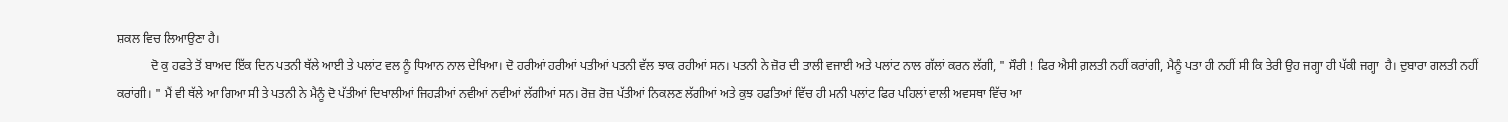ਸ਼ਕਲ ਵਿਚ ਲਿਆਉਣਾ ਹੈ।
           ਦੋ ਕੁ ਹਫਤੇ ਤੋਂ ਬਾਅਦ ਇੱਕ ਦਿਨ ਪਤਨੀ ਥੱਲੇ ਆਈ ਤੇ ਪਲਾਂਟ ਵਲ ਨੂੰ ਧਿਆਨ ਨਾਲ ਦੇਖਿਆ। ਦੋ ਹਰੀਆਂ ਹਰੀਆਂ ਪਤੀਆਂ ਪਤਨੀ ਵੱਲ ਝਾਕ ਰਹੀਆਂ ਸਨ। ਪਤਨੀ ਨੇ ਜ਼ੋਰ ਦੀ ਤਾਲੀ ਵਜਾਈ ਅਤੇ ਪਲਾਂਟ ਨਾਲ ਗੱਲਾਂ ਕਰਨ ਲੱਗੀ, " ਸੌਰੀ ! ਫਿਰ ਐਸੀ ਗ਼ਲਤੀ ਨਹੀਂ ਕਰਾਂਗੀ, ਮੈਨੂੰ ਪਤਾ ਹੀ ਨਹੀਂ ਸੀ ਕਿ ਤੇਰੀ ਉਹ ਜਗ੍ਹਾ ਹੀ ਪੱਕੀ ਜਗ੍ਹਾ  ਹੈ। ਦੁਬਾਰਾ ਗਲਤੀ ਨਹੀਂ ਕਰਾਂਗੀ। " ਮੈਂ ਵੀ ਥੱਲੇ ਆ ਗਿਆ ਸੀ ਤੇ ਪਤਨੀ ਨੇ ਮੈਨੂੰ ਦੋ ਪੱਤੀਆਂ ਦਿਖਾਲੀਆਂ ਜਿਹੜੀਆਂ ਨਵੀਆਂ ਨਵੀਆਂ ਲੱਗੀਆਂ ਸਨ। ਰੋਜ਼ ਰੋਜ਼ ਪੱਤੀਆਂ ਨਿਕਲਣ ਲੱਗੀਆਂ ਅਤੇ ਕੁਝ ਹਫਤਿਆਂ ਵਿੱਚ ਹੀ ਮਨੀ ਪਲਾਂਟ ਫਿਰ ਪਹਿਲਾਂ ਵਾਲੀ ਅਵਸਥਾ ਵਿੱਚ ਆ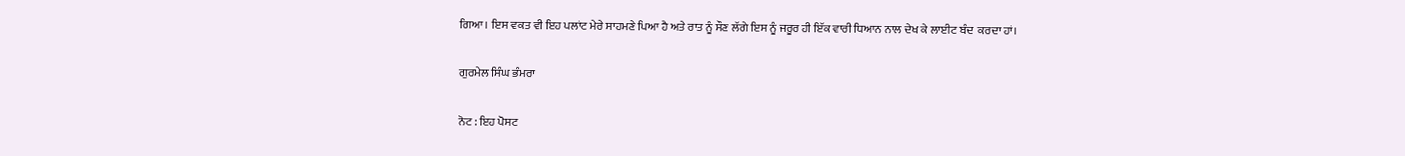ਗਿਆ। ਇਸ ਵਕਤ ਵੀ ਇਹ ਪਲਾਂਟ ਮੇਰੇ ਸਾਹਮਣੇ ਪਿਆ ਹੈ ਅਤੇ ਰਾਤ ਨੂੰ ਸੌਣ ਲੱਗੇ ਇਸ ਨੂੰ ਜਰੂਰ ਹੀ ਇੱਕ ਵਾਰੀ ਧਿਆਨ ਨਾਲ ਦੇਖ ਕੇ ਲਾਈਟ ਬੰਦ  ਕਰਦਾ ਹਾਂ।

ਗੁਰਮੇਲ ਸਿੰਘ ਭੰਮਰਾ

ਨੋਟ : ਇਹ ਪੋਸਟ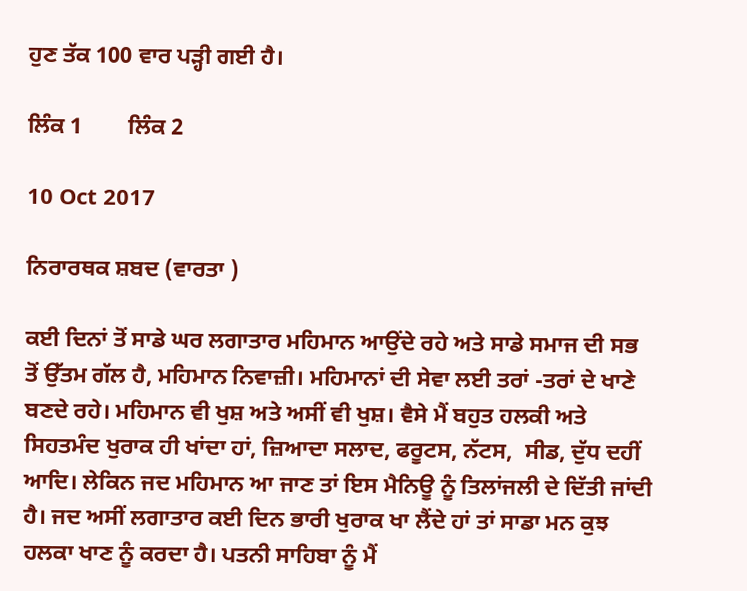ਹੁਣ ਤੱਕ 100 ਵਾਰ ਪੜ੍ਹੀ ਗਈ ਹੈ।

ਲਿੰਕ 1        ਲਿੰਕ 2

10 Oct 2017

ਨਿਰਾਰਥਕ ਸ਼ਬਦ (ਵਾਰਤਾ )

ਕਈ ਦਿਨਾਂ ਤੋਂ ਸਾਡੇ ਘਰ ਲਗਾਤਾਰ ਮਹਿਮਾਨ ਆਉਂਦੇ ਰਹੇ ਅਤੇ ਸਾਡੇ ਸਮਾਜ ਦੀ ਸਭ ਤੋਂ ਉੱਤਮ ਗੱਲ ਹੈ, ਮਹਿਮਾਨ ਨਿਵਾਜ਼ੀ। ਮਹਿਮਾਨਾਂ ਦੀ ਸੇਵਾ ਲਈ ਤਰਾਂ -ਤਰਾਂ ਦੇ ਖਾਣੇ ਬਣਦੇ ਰਹੇ। ਮਹਿਮਾਨ ਵੀ ਖੁਸ਼ ਅਤੇ ਅਸੀਂ ਵੀ ਖੁਸ਼। ਵੈਸੇ ਮੈਂ ਬਹੁਤ ਹਲਕੀ ਅਤੇ ਸਿਹਤਮੰਦ ਖੁਰਾਕ ਹੀ ਖਾਂਦਾ ਹਾਂ, ਜ਼ਿਆਦਾ ਸਲਾਦ, ਫਰੂਟਸ, ਨੱਟਸ,  ਸੀਡ, ਦੁੱਧ ਦਹੀਂ ਆਦਿ। ਲੇਕਿਨ ਜਦ ਮਹਿਮਾਨ ਆ ਜਾਣ ਤਾਂ ਇਸ ਮੈਨਿਊ ਨੂੰ ਤਿਲਾਂਜਲੀ ਦੇ ਦਿੱਤੀ ਜਾਂਦੀ ਹੈ। ਜਦ ਅਸੀਂ ਲਗਾਤਾਰ ਕਈ ਦਿਨ ਭਾਰੀ ਖੁਰਾਕ ਖਾ ਲੈਂਦੇ ਹਾਂ ਤਾਂ ਸਾਡਾ ਮਨ ਕੁਝ  ਹਲਕਾ ਖਾਣ ਨੂੰ ਕਰਦਾ ਹੈ। ਪਤਨੀ ਸਾਹਿਬਾ ਨੂੰ ਮੈਂ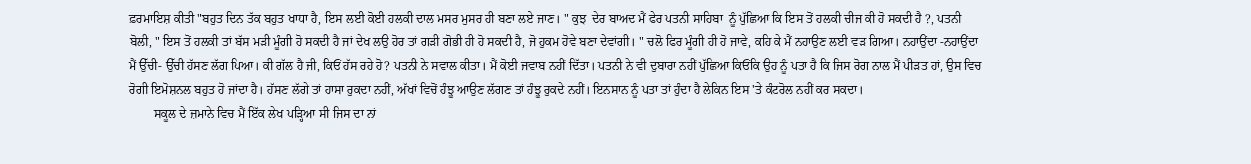ਫ਼ਰਮਾਇਸ਼ ਕੀਤੀ "ਬਹੁਤ ਦਿਨ ਤੱਕ ਬਹੁਤ ਖਾਧਾ ਹੈ, ਇਸ ਲਈ ਕੋਈ ਹਲਕੀ ਦਾਲ ਮਸਰ ਮੁਸਰ ਹੀ ਬਣਾ ਲਏ ਜਾਣ। " ਕੁਝ  ਦੇਰ ਬਾਅਦ ਮੈਂ ਫੇਰ ਪਤਨੀ ਸਾਹਿਬਾ  ਨੂੰ ਪੁੱਛਿਆ ਕਿ ਇਸ ਤੋਂ ਹਲਕੀ ਚੀਜ ਕੀ ਹੋ ਸਕਦੀ ਹੈ ?, ਪਤਨੀ ਬੋਲੀ, " ਇਸ ਤੋਂ ਹਲਕੀ ਤਾਂ ਬੱਸ ਮੜੀ ਮੂੰਗੀ ਹੋ ਸਕਦੀ ਹੈ ਜਾਂ ਦੇਖ ਲਉ ਹੋਰ ਤਾਂ ਗੜੀ ਗੋਭੀ ਹੀ ਹੋ ਸਕਦੀ ਹੈ, ਜੋ ਹੁਕਮ ਹੋਵੇ ਬਣਾ ਦੇਵਾਂਗੀ। " ਚਲੋ ਫਿਰ ਮੂੰਗੀ ਹੀ ਹੋ ਜਾਵੇ, ਕਹਿ ਕੇ ਮੈਂ ਨਹਾਉਣ ਲਈ ਵੜ ਗਿਆ। ਨਹਾਉਂਦਾ -ਨਹਾਉਂਦਾ ਮੈਂ ਉੱਚੀ- ਉੱਚੀ ਹੱਸਣ ਲੱਗ ਪਿਆ। ਕੀ ਗੱਲ ਹੈ ਜੀ, ਕਿਓਂ ਹੱਸ ਰਹੇ ਹੋ? ਪਤਨੀ ਨੇ ਸਵਾਲ ਕੀਤਾ। ਮੈਂ ਕੋਈ ਜਵਾਬ ਨਹੀਂ ਦਿੱਤਾ। ਪਤਨੀ ਨੇ ਵੀ ਦੁਬਾਰਾ ਨਹੀਂ ਪੁੱਛਿਆ ਕਿਓਂਕਿ ਉਹ ਨੂੰ ਪਤਾ ਹੈ ਕਿ ਜਿਸ ਰੋਗ ਨਾਲ ਮੈਂ ਪੀੜਤ ਹਾਂ, ਉਸ ਵਿਚ ਰੋਗੀ ਇਮੋਸ਼ਨਲ ਬਹੁਤ ਹੋ ਜਾਂਦਾ ਹੈ। ਹੱਸਣ ਲੱਗੇ ਤਾਂ ਹਾਸਾ ਰੁਕਦਾ ਨਹੀਂ, ਅੱਖਾਂ ਵਿਚੋਂ ਹੰਝੂ ਆਉਣ ਲੱਗਣ ਤਾਂ ਹੰਝੂ ਰੁਕਦੇ ਨਹੀਂ। ਇਨਸਾਨ ਨੂੰ ਪਤਾ ਤਾਂ ਹੁੰਦਾ ਹੈ ਲੇਕਿਨ ਇਸ 'ਤੇ ਕੰਟਰੋਲ ਨਹੀਂ ਕਰ ਸਕਦਾ।
        ਸਕੂਲ ਦੇ ਜ਼ਮਾਨੇ ਵਿਚ ਮੈਂ ਇੱਕ ਲੇਖ ਪੜ੍ਹਿਆ ਸੀ ਜਿਸ ਦਾ ਨਾਂ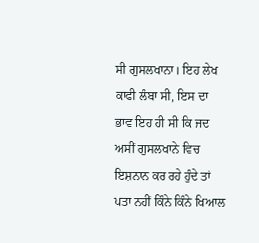ਸੀ ਗੁਸਲਖਾਨਾ। ਇਹ ਲੇਖ ਕਾਫੀ ਲੰਬਾ ਸੀ, ਇਸ ਦਾ ਭਾਵ ਇਹ ਹੀ ਸੀ ਕਿ ਜਦ ਅਸੀਂ ਗੁਸਲਖਾਨੇ ਵਿਚ ਇਸ਼ਨਾਨ ਕਰ ਰਹੇ ਹੁੰਦੇ ਤਾਂ ਪਤਾ ਨਹੀਂ ਕਿੰਨੇ ਕਿੰਨੇ ਖਿਆਲ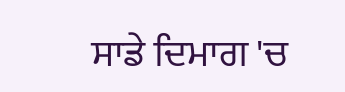ਸਾਡੇ ਦਿਮਾਗ 'ਚ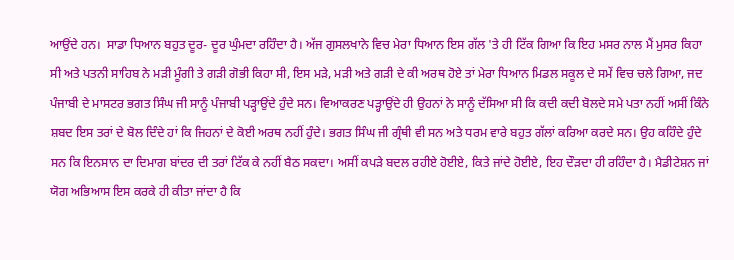ਆਉਂਦੇ ਹਨ।  ਸਾਡਾ ਧਿਆਨ ਬਹੁਤ ਦੂਰ- ਦੂਰ ਘੁੰਮਦਾ ਰਹਿੰਦਾ ਹੈ। ਅੱਜ ਗੁਸਲਖਾਨੇ ਵਿਚ ਮੇਰਾ ਧਿਆਨ ਇਸ ਗੱਲ 'ਤੇ ਹੀ ਟਿੱਕ ਗਿਆ ਕਿ ਇਹ ਮਸਰ ਨਾਲ ਮੈਂ ਮੁਸਰ ਕਿਹਾ ਸੀ ਅਤੇ ਪਤਨੀ ਸਾਹਿਬ ਨੇ ਮੜੀ ਮੂੰਗੀ ਤੇ ਗੜੀ ਗੋਭੀ ਕਿਹਾ ਸੀ, ਇਸ ਮੜੇ, ਮੜੀ ਅਤੇ ਗੜੀ ਦੇ ਕੀ ਅਰਥ ਹੋਏ ਤਾਂ ਮੇਰਾ ਧਿਆਨ ਮਿਡਲ ਸਕੂਲ ਦੇ ਸਮੇਂ ਵਿਚ ਚਲੇ ਗਿਆ, ਜਦ ਪੰਜਾਬੀ ਦੇ ਮਾਸਟਰ ਭਗਤ ਸਿੰਘ ਜੀ ਸਾਨੂੰ ਪੰਜਾਬੀ ਪੜ੍ਹਾਉਂਦੇ ਹੁੰਦੇ ਸਨ। ਵਿਆਕਰਣ ਪੜ੍ਹਾਉਂਦੇ ਹੀ ਉਹਨਾਂ ਨੇ ਸਾਨੂੰ ਦੱਸਿਆ ਸੀ ਕਿ ਕਦੀ ਕਦੀ ਬੋਲਦੇ ਸਮੇ ਪਤਾ ਨਹੀਂ ਅਸੀਂ ਕਿੰਨੇ ਸ਼ਬਦ ਇਸ ਤਰਾਂ ਦੇ ਬੋਲ ਦਿੰਦੇ ਹਾਂ ਕਿ ਜਿਹਨਾਂ ਦੇ ਕੋਈ ਅਰਥ ਨਹੀਂ ਹੁੰਦੇ। ਭਗਤ ਸਿੰਘ ਜੀ ਗ੍ਰੰਥੀ ਵੀ ਸਨ ਅਤੇ ਧਰਮ ਵਾਰੇ ਬਹੁਤ ਗੱਲਾਂ ਕਰਿਆ ਕਰਦੇ ਸਨ। ਉਹ ਕਹਿੰਦੇ ਹੁੰਦੇ ਸਨ ਕਿ ਇਨਸਾਨ ਦਾ ਦਿਮਾਗ ਬਾਂਦਰ ਦੀ ਤਰਾਂ ਟਿੱਕ ਕੇ ਨਹੀਂ ਬੈਠ ਸਕਦਾ। ਅਸੀਂ ਕਪੜੇ ਬਦਲ ਰਹੀਏ ਹੋਈਏ, ਕਿਤੇ ਜਾਂਦੇ ਹੋਈਏ, ਇਹ ਦੌੜਦਾ ਹੀ ਰਹਿੰਦਾ ਹੈ। ਮੈਡੀਟੇਸ਼ਨ ਜਾਂ ਯੋਗ ਅਭਿਆਸ ਇਸ ਕਰਕੇ ਹੀ ਕੀਤਾ ਜਾਂਦਾ ਹੈ ਕਿ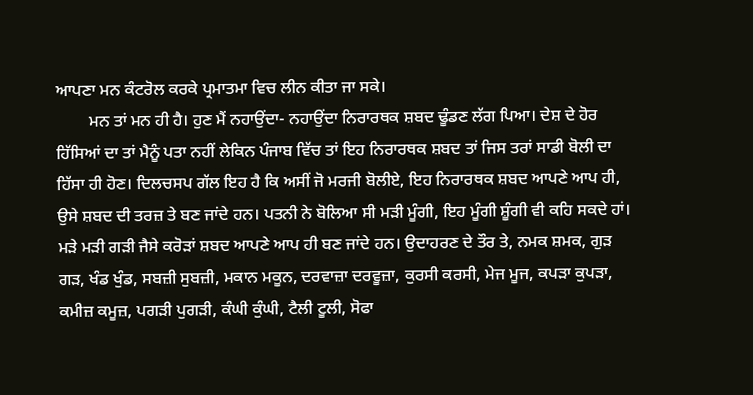ਆਪਣਾ ਮਨ ਕੰਟਰੋਲ ਕਰਕੇ ਪ੍ਰਮਾਤਮਾ ਵਿਚ ਲੀਨ ਕੀਤਾ ਜਾ ਸਕੇ।
        ਮਨ ਤਾਂ ਮਨ ਹੀ ਹੈ। ਹੁਣ ਮੈਂ ਨਹਾਉਂਦਾ- ਨਹਾਉਂਦਾ ਨਿਰਾਰਥਕ ਸ਼ਬਦ ਢੂੰਡਣ ਲੱਗ ਪਿਆ। ਦੇਸ਼ ਦੇ ਹੋਰ ਹਿੱਸਿਆਂ ਦਾ ਤਾਂ ਮੈਨੂੰ ਪਤਾ ਨਹੀਂ ਲੇਕਿਨ ਪੰਜਾਬ ਵਿੱਚ ਤਾਂ ਇਹ ਨਿਰਾਰਥਕ ਸ਼ਬਦ ਤਾਂ ਜਿਸ ਤਰਾਂ ਸਾਡੀ ਬੋਲੀ ਦਾ ਹਿੱਸਾ ਹੀ ਹੋਣ। ਦਿਲਚਸਪ ਗੱਲ ਇਹ ਹੈ ਕਿ ਅਸੀਂ ਜੋ ਮਰਜੀ ਬੋਲੀਏ, ਇਹ ਨਿਰਾਰਥਕ ਸ਼ਬਦ ਆਪਣੇ ਆਪ ਹੀ, ਉਸੇ ਸ਼ਬਦ ਦੀ ਤਰਜ਼ ਤੇ ਬਣ ਜਾਂਦੇ ਹਨ। ਪਤਨੀ ਨੇ ਬੋਲਿਆ ਸੀ ਮੜੀ ਮੂੰਗੀ, ਇਹ ਮੂੰਗੀ ਸ਼ੂੰਗੀ ਵੀ ਕਹਿ ਸਕਦੇ ਹਾਂ। ਮੜੇ ਮੜੀ ਗੜੀ ਜੈਸੇ ਕਰੋੜਾਂ ਸ਼ਬਦ ਆਪਣੇ ਆਪ ਹੀ ਬਣ ਜਾਂਦੇ ਹਨ। ਉਦਾਹਰਣ ਦੇ ਤੌਰ ਤੇ, ਨਮਕ ਸ਼ਮਕ, ਗੁੜ ਗੜ, ਖੰਡ ਖੁੰਡ, ਸਬਜ਼ੀ ਸੁਬਜ਼ੀ, ਮਕਾਨ ਮਕੂਨ, ਦਰਵਾਜ਼ਾ ਦਰਵੂਜ਼ਾ, ਕੁਰਸੀ ਕਰਸੀ, ਮੇਜ ਮੂਜ, ਕਪੜਾ ਕੁਪੜਾ, ਕਮੀਜ਼ ਕਮੂਜ਼, ਪਗੜੀ ਪੁਗੜੀ, ਕੰਘੀ ਕੁੰਘੀ, ਟੈਲੀ ਟੂਲੀ, ਸੋਫਾ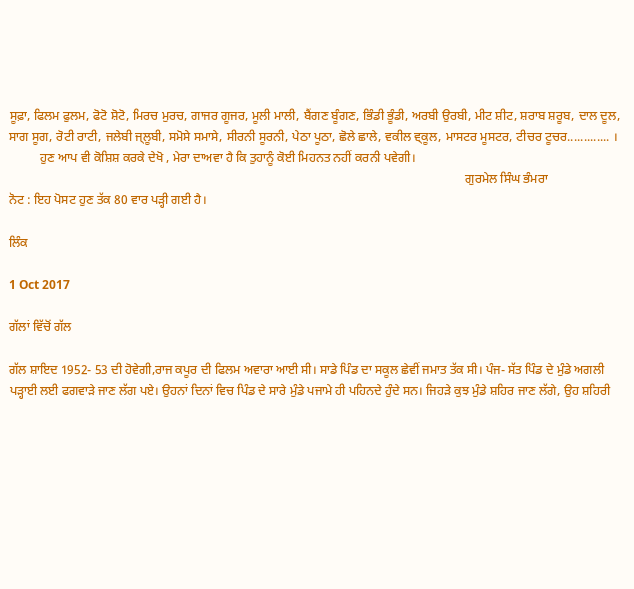ਸੂਫ਼ਾ, ਫਿਲਮ ਫੁਲਮ, ਫੋਟੋ ਸ਼ੋਟੋ, ਮਿਰਚ ਮੁਰਚ, ਗਾਜਰ ਗੂਜਰ, ਮੂਲੀ ਮਾਲੀ, ਬੈਂਗਣ ਬੂੰਗਣ, ਭਿੰਡੀ ਭੂੰਡੀ, ਅਰਬੀ ਉਰਬੀ, ਮੀਟ ਸ਼ੀਟ, ਸ਼ਰਾਬ ਸ਼ਰੂਬ, ਦਾਲ ਦੂਲ, ਸਾਗ ਸੂਗ, ਰੋਟੀ ਰਾਟੀ, ਜਲੇਬੀ ਜ੍ਲੂਬੀ, ਸਮੋਸੇ ਸਮਾਸੇ, ਸੀਰਨੀ ਸੂਰਨੀ, ਪੇਠਾ ਪੂਠਾ, ਛੋਲੇ ਛਾਲੇ, ਵਕੀਲ ਵ੍ਕੂਲ, ਮਾਸਟਰ ਮੂਸਟਰ, ਟੀਚਰ ਟੂਚਰ............. ।
          ਹੁਣ ਆਪ ਵੀ ਕੋਸ਼ਿਸ਼ ਕਰਕੇ ਦੇਖੋ , ਮੇਰਾ ਦਾਅਵਾ ਹੈ ਕਿ ਤੁਹਾਨੂੰ ਕੋਈ ਮਿਹਨਤ ਨਹੀਂ ਕਰਨੀ ਪਵੇਗੀ।
                                                                                                                                                  ਗੁਰਮੇਲ ਸਿੰਘ ਭੰਮਰਾ
ਨੋਟ : ਇਹ ਪੋਸਟ ਹੁਣ ਤੱਕ 80 ਵਾਰ ਪੜ੍ਹੀ ਗਈ ਹੈ।

ਲਿੰਕ

1 Oct 2017

ਗੱਲਾਂ ਵਿੱਚੋਂ ਗੱਲ

ਗੱਲ ਸ਼ਾਇਦ 1952- 53 ਦੀ ਹੋਵੇਗੀ,ਰਾਜ ਕਪੂਰ ਦੀ ਫਿਲਮ ਅਵਾਰਾ ਆਈ ਸੀ। ਸਾਡੇ ਪਿੰਡ ਦਾ ਸਕੂਲ ਛੇਵੀਂ ਜਮਾਤ ਤੱਕ ਸੀ। ਪੰਜ- ਸੱਤ ਪਿੰਡ ਦੇ ਮੁੰਡੇ ਅਗਲੀ ਪੜ੍ਹਾਈ ਲਈ ਫਗਵਾੜੇ ਜਾਣ ਲੱਗ ਪਏ। ਉਹਨਾਂ ਦਿਨਾਂ ਵਿਚ ਪਿੰਡ ਦੇ ਸਾਰੇ ਮੁੰਡੇ ਪਜਾਮੇ ਹੀ ਪਹਿਨਦੇ ਹੁੰਦੇ ਸਨ। ਜਿਹੜੇ ਕੁਝ ਮੁੰਡੇ ਸ਼ਹਿਰ ਜਾਣ ਲੱਗੇ, ਉਹ ਸ਼ਹਿਰੀ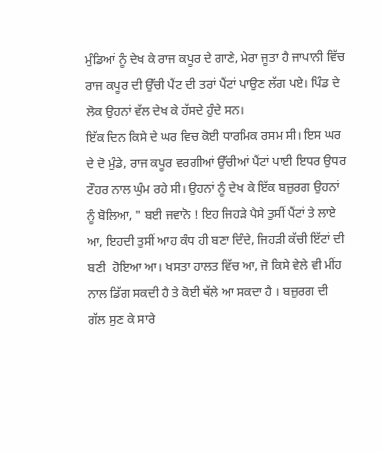ਮੁੰਡਿਆਂ ਨੂੰ ਦੇਖ ਕੇ ਰਾਜ ਕਪੂਰ ਦੇ ਗਾਣੇ, ਮੇਰਾ ਜੂਤਾ ਹੈ ਜਾਪਾਨੀ ਵਿੱਚ  ਰਾਜ ਕਪੂਰ ਦੀ ਉੱਚੀ ਪੈਂਟ ਦੀ ਤਰਾਂ ਪੈਂਟਾਂ ਪਾਉਣ ਲੱਗ ਪਏ। ਪਿੰਡ ਦੇ ਲੋਕ ਉਹਨਾਂ ਵੱਲ ਦੇਖ ਕੇ ਹੱਸਦੇ ਹੁੰਦੇ ਸਨ।
ਇੱਕ ਦਿਨ ਕਿਸੇ ਦੇ ਘਰ ਵਿਚ ਕੋਈ ਧਾਰਮਿਕ ਰਸਮ ਸੀ। ਇਸ ਘਰ ਦੇ ਦੋ ਮੁੰਡੇ, ਰਾਜ ਕਪੂਰ ਵਰਗੀਆਂ ਉੱਚੀਆਂ ਪੈਂਟਾਂ ਪਾਈ ਇਧਰ ਉਧਰ ਟੌਹਰ ਨਾਲ ਘੁੰਮ ਰਹੇ ਸੀ। ਉਹਨਾਂ ਨੂੰ ਦੇਖ ਕੇ ਇੱਕ ਬਜ਼ੁਰਗ ਉਹਨਾਂ ਨੂੰ ਬੋਲਿਆ, " ਬਈ ਜਵਾਨੋ ! ਇਹ ਜਿਹੜੇ ਪੈਸੇ ਤੁਸੀਂ ਪੈਂਟਾਂ ਤੇ ਲਾਏ ਆ, ਇਹਦੀ ਤੁਸੀਂ ਆਹ ਕੰਧ ਹੀ ਬਣਾ ਦਿੰਦੇ, ਜਿਹੜੀ ਕੱਚੀ ਇੱਟਾਂ ਦੀ ਬਣੀ  ਹੋਇਆ ਆ। ਖਸਤਾ ਹਾਲਤ ਵਿੱਚ ਆ, ਜੋ ਕਿਸੇ ਵੇਲੇ ਵੀ ਮੀਂਹ ਨਾਲ ਡਿੱਗ ਸਕਦੀ ਹੈ ਤੇ ਕੋਈ ਥੱਲੇ ਆ ਸਕਦਾ ਹੈ । ਬਜ਼ੁਰਗ ਦੀ ਗੱਲ ਸੁਣ ਕੇ ਸਾਰੇ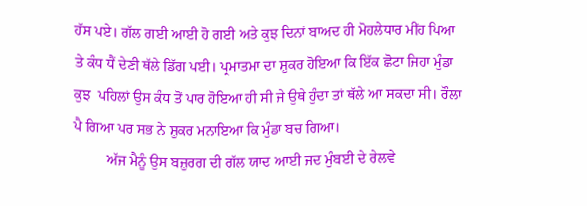ਹੱਸ ਪਏ। ਗੱਲ ਗਈ ਆਈ ਹੋ ਗਈ ਅਤੇ ਕੁਝ ਦਿਨਾਂ ਬਾਅਦ ਹੀ ਮੋਹਲੇਧਾਰ ਮੀਂਹ ਪਿਆ ਤੇ ਕੰਧ ਧੈਂ ਦੇਣੀ ਥੱਲੇ ਡਿੱਗ ਪਈ। ਪ੍ਰਮਾਤਮਾ ਦਾ ਸ਼ੁਕਰ ਹੋਇਆ ਕਿ ਇੱਕ ਛੋਟਾ ਜਿਹਾ ਮੁੰਡਾ ਕੁਝ  ਪਹਿਲਾਂ ਉਸ ਕੰਧ ਤੋਂ ਪਾਰ ਹੋਇਆ ਹੀ ਸੀ ਜੇ ਉਥੇ ਹੁੰਦਾ ਤਾਂ ਥੱਲੇ ਆ ਸਕਦਾ ਸੀ। ਰੌਲਾ ਪੈ ਗਿਆ ਪਰ ਸਭ ਨੇ ਸ਼ੁਕਰ ਮਨਾਇਆ ਕਿ ਮੁੰਡਾ ਬਚ ਗਿਆ।
         ਅੱਜ ਮੈਨੂੰ ਉਸ ਬਜ਼ੁਰਗ ਦੀ ਗੱਲ ਯਾਦ ਆਈ ਜਦ ਮੁੰਬਈ ਦੇ ਰੇਲਵੇ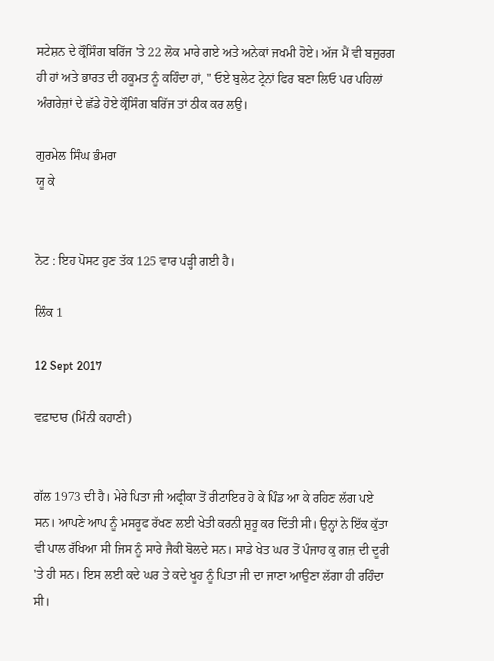ਸਟੇਸ਼ਨ ਦੇ ਕ੍ਰੌਸਿੰਗ ਬਰਿੱਜ 'ਤੇ 22 ਲੋਕ ਮਾਰੇ ਗਏ ਅਤੇ ਅਨੇਕਾਂ ਜਖਮੀ ਹੋਏ। ਅੱਜ ਮੈਂ ਵੀ ਬਜ਼ੁਰਗ ਹੀ ਹਾਂ ਅਤੇ ਭਾਰਤ ਦੀ ਹਕੂਮਤ ਨੂੰ ਕਹਿੰਦਾ ਹਾਂ, " ਓਏ ਬੁਲੇਟ ਟ੍ਰੇਨਾਂ ਫਿਰ ਬਣਾ ਲਿਓ ਪਰ ਪਹਿਲਾਂ ਅੰਗਰੇਜ਼ਾਂ ਦੇ ਛੱਡੇ ਹੋਏ ਕ੍ਰੌਸਿੰਗ ਬਰਿੱਜ ਤਾਂ ਠੀਕ ਕਰ ਲਉ।

ਗੁਰਮੇਲ ਸਿੰਘ ਭੰਮਰਾ
ਯੂ ਕੇ


ਨੋਟ : ਇਹ ਪੋਸਟ ਹੁਣ ਤੱਕ 125 ਵਾਰ ਪੜ੍ਹੀ ਗਈ ਹੈ।

ਲਿੰਕ 1

12 Sept 2017

ਵਫ਼ਾਦਾਰ (ਮਿੰਨੀ ਕਹਾਣੀ)


ਗੱਲ 1973 ਦੀ ਹੈ। ਮੇਰੇ ਪਿਤਾ ਜੀ ਅਫ੍ਰੀਕਾ ਤੋਂ ਰੀਟਾਇਰ ਹੋ ਕੇ ਪਿੰਡ ਆ ਕੇ ਰਹਿਣ ਲੱਗ ਪਏ ਸਨ। ਆਪਣੇ ਆਪ ਨੂੰ ਮਸਰੂਫ ਰੱਖਣ ਲਈ ਖੇਤੀ ਕਰਨੀ ਸ਼ੁਰੂ ਕਰ ਦਿੱਤੀ ਸੀ। ਉਨ੍ਹਾਂ ਨੇ ਇੱਕ ਕੁੱਤਾ ਵੀ ਪਾਲ ਰੱਖਿਆ ਸੀ ਜਿਸ ਨੂੰ ਸਾਰੇ ਜੈਕੀ ਬੋਲਦੇ ਸਨ। ਸਾਡੇ ਖੇਤ ਘਰ ਤੋਂ ਪੰਜਾਹ ਕੁ ਗਜ਼ ਦੀ ਦੂਰੀ 'ਤੇ ਹੀ ਸਨ। ਇਸ ਲਈ ਕਦੇ ਘਰ ਤੇ ਕਦੇ ਖੂਹ ਨੂੰ ਪਿਤਾ ਜੀ ਦਾ ਜਾਣਾ ਆਉਣਾ ਲੱਗਾ ਹੀ ਰਹਿੰਦਾ ਸੀ।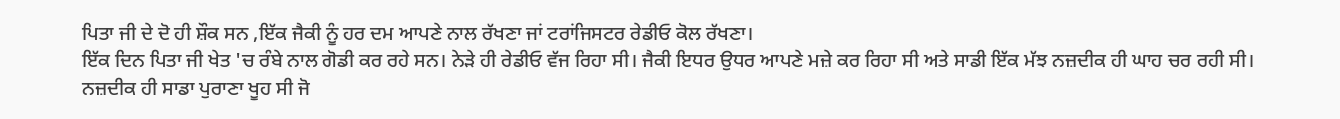ਪਿਤਾ ਜੀ ਦੇ ਦੋ ਹੀ ਸ਼ੌਕ ਸਨ ,ਇੱਕ ਜੈਕੀ ਨੂੰ ਹਰ ਦਮ ਆਪਣੇ ਨਾਲ ਰੱਖਣਾ ਜਾਂ ਟਰਾਂਜਿਸਟਰ ਰੇਡੀਓ ਕੋਲ ਰੱਖਣਾ।
ਇੱਕ ਦਿਨ ਪਿਤਾ ਜੀ ਖੇਤ 'ਚ ਰੰਬੇ ਨਾਲ ਗੋਡੀ ਕਰ ਰਹੇ ਸਨ। ਨੇੜੇ ਹੀ ਰੇਡੀਓ ਵੱਜ ਰਿਹਾ ਸੀ। ਜੈਕੀ ਇਧਰ ਉਧਰ ਆਪਣੇ ਮਜ਼ੇ ਕਰ ਰਿਹਾ ਸੀ ਅਤੇ ਸਾਡੀ ਇੱਕ ਮੱਝ ਨਜ਼ਦੀਕ ਹੀ ਘਾਹ ਚਰ ਰਹੀ ਸੀ। ਨਜ਼ਦੀਕ ਹੀ ਸਾਡਾ ਪੁਰਾਣਾ ਖੂਹ ਸੀ ਜੋ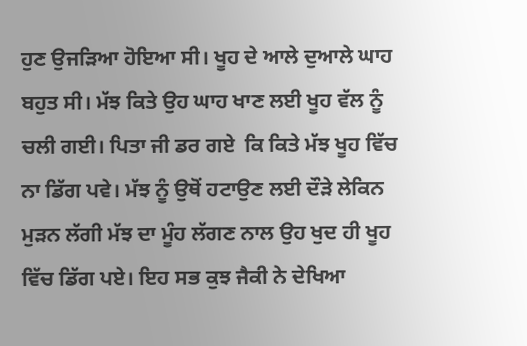ਹੁਣ ਉਜੜਿਆ ਹੋਇਆ ਸੀ। ਖੂਹ ਦੇ ਆਲੇ ਦੁਆਲੇ ਘਾਹ ਬਹੁਤ ਸੀ। ਮੱਝ ਕਿਤੇ ਉਹ ਘਾਹ ਖਾਣ ਲਈ ਖੂਹ ਵੱਲ ਨੂੰ ਚਲੀ ਗਈ। ਪਿਤਾ ਜੀ ਡਰ ਗਏ  ਕਿ ਕਿਤੇ ਮੱਝ ਖੂਹ ਵਿੱਚ  ਨਾ ਡਿੱਗ ਪਵੇ। ਮੱਝ ਨੂੰ ਉਥੋਂ ਹਟਾਉਣ ਲਈ ਦੌੜੇ ਲੇਕਿਨ ਮੁੜਨ ਲੱਗੀ ਮੱਝ ਦਾ ਮੂੰਹ ਲੱਗਣ ਨਾਲ ਉਹ ਖੁਦ ਹੀ ਖੂਹ ਵਿੱਚ ਡਿੱਗ ਪਏ। ਇਹ ਸਭ ਕੁਝ ਜੈਕੀ ਨੇ ਦੇਖਿਆ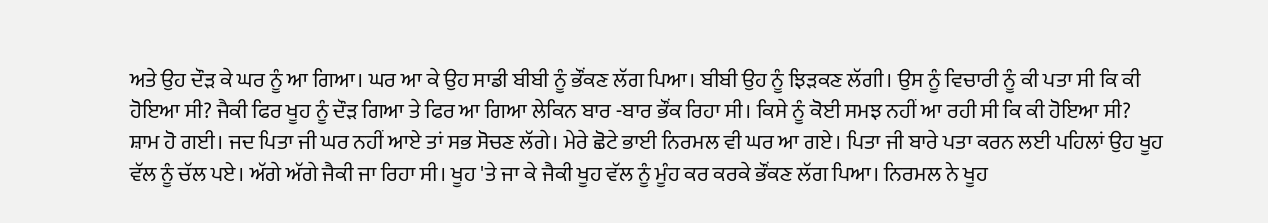ਅਤੇ ਉਹ ਦੌੜ ਕੇ ਘਰ ਨੂੰ ਆ ਗਿਆ। ਘਰ ਆ ਕੇ ਉਹ ਸਾਡੀ ਬੀਬੀ ਨੂੰ ਭੌਂਕਣ ਲੱਗ ਪਿਆ। ਬੀਬੀ ਉਹ ਨੂੰ ਝਿੜਕਣ ਲੱਗੀ। ਉਸ ਨੂੰ ਵਿਚਾਰੀ ਨੂੰ ਕੀ ਪਤਾ ਸੀ ਕਿ ਕੀ ਹੋਇਆ ਸੀ? ਜੈਕੀ ਫਿਰ ਖੂਹ ਨੂੰ ਦੌੜ ਗਿਆ ਤੇ ਫਿਰ ਆ ਗਿਆ ਲੇਕਿਨ ਬਾਰ -ਬਾਰ ਭੌਂਕ ਰਿਹਾ ਸੀ। ਕਿਸੇ ਨੂੰ ਕੋਈ ਸਮਝ ਨਹੀਂ ਆ ਰਹੀ ਸੀ ਕਿ ਕੀ ਹੋਇਆ ਸੀ?
ਸ਼ਾਮ ਹੋ ਗਈ। ਜਦ ਪਿਤਾ ਜੀ ਘਰ ਨਹੀਂ ਆਏ ਤਾਂ ਸਭ ਸੋਚਣ ਲੱਗੇ। ਮੇਰੇ ਛੋਟੇ ਭਾਈ ਨਿਰਮਲ ਵੀ ਘਰ ਆ ਗਏ। ਪਿਤਾ ਜੀ ਬਾਰੇ ਪਤਾ ਕਰਨ ਲਈ ਪਹਿਲਾਂ ਉਹ ਖੂਹ ਵੱਲ ਨੂੰ ਚੱਲ ਪਏ। ਅੱਗੇ ਅੱਗੇ ਜੈਕੀ ਜਾ ਰਿਹਾ ਸੀ। ਖੂਹ 'ਤੇ ਜਾ ਕੇ ਜੈਕੀ ਖੂਹ ਵੱਲ ਨੂੰ ਮੂੰਹ ਕਰ ਕਰਕੇ ਭੌਂਕਣ ਲੱਗ ਪਿਆ। ਨਿਰਮਲ ਨੇ ਖੂਹ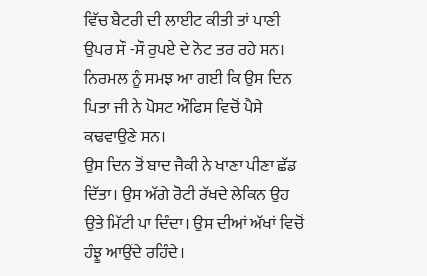ਵਿੱਚ ਬੈਟਰੀ ਦੀ ਲਾਈਟ ਕੀਤੀ ਤਾਂ ਪਾਣੀ ਉਪਰ ਸੌ -ਸੌ ਰੁਪਏ ਦੇ ਨੋਟ ਤਰ ਰਹੇ ਸਨ। ਨਿਰਮਲ ਨੂੰ ਸਮਝ ਆ ਗਈ ਕਿ ਉਸ ਦਿਨ ਪਿਤਾ ਜੀ ਨੇ ਪੋਸਟ ਔਫਿਸ ਵਿਚੋਂ ਪੈਸੇ ਕਢਵਾਉਣੇ ਸਨ।
ਉਸ ਦਿਨ ਤੋਂ ਬਾਦ ਜੈਕੀ ਨੇ ਖਾਣਾ ਪੀਣਾ ਛੱਡ ਦਿੱਤਾ। ਉਸ ਅੱਗੇ ਰੋਟੀ ਰੱਖਦੇ ਲੇਕਿਨ ਉਹ ਉਤੇ ਮਿੱਟੀ ਪਾ ਦਿੰਦਾ। ਉਸ ਦੀਆਂ ਅੱਖਾਂ ਵਿਚੋਂ ਹੰਝੂ ਆਉਂਦੇ ਰਹਿੰਦੇ।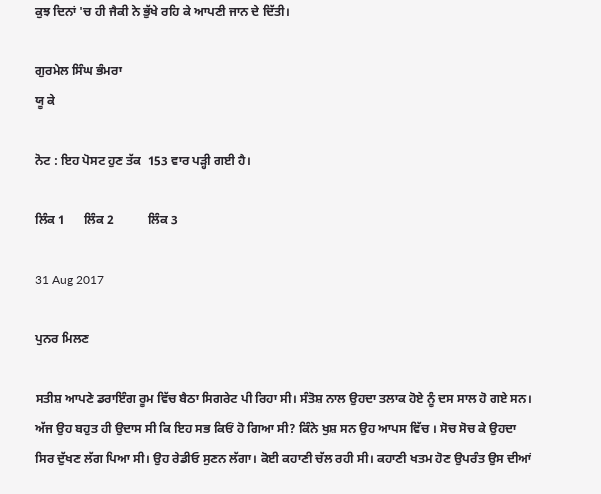ਕੁਝ ਦਿਨਾਂ 'ਚ ਹੀ ਜੈਕੀ ਨੇ ਭੁੱਖੇ ਰਹਿ ਕੇ ਆਪਣੀ ਜਾਨ ਦੇ ਦਿੱਤੀ।

ਗੁਰਮੇਲ ਸਿੰਘ ਭੰਮਰਾ
ਯੂ ਕੇ

ਨੋਟ : ਇਹ ਪੋਸਟ ਹੁਣ ਤੱਕ  153 ਵਾਰ ਪੜ੍ਹੀ ਗਈ ਹੈ।

ਲਿੰਕ 1      ਲਿੰਕ 2           ਲਿੰਕ 3

31 Aug 2017

ਪੁਨਰ ਮਿਲਣ

ਸਤੀਸ਼ ਆਪਣੇ ਡਰਾਇੰਗ ਰੂਮ ਵਿੱਚ ਬੈਠਾ ਸਿਗਰੇਟ ਪੀ ਰਿਹਾ ਸੀ। ਸੰਤੋਸ਼ ਨਾਲ ਉਹਦਾ ਤਲਾਕ ਹੋਏ ਨੂੰ ਦਸ ਸਾਲ ਹੋ ਗਏ ਸਨ। ਅੱਜ ਉਹ ਬਹੁਤ ਹੀ ਉਦਾਸ ਸੀ ਕਿ ਇਹ ਸਭ ਕਿਓਂ ਹੋ ਗਿਆ ਸੀ? ਕਿੰਨੇ ਖੁਸ਼ ਸਨ ਉਹ ਆਪਸ ਵਿੱਚ । ਸੋਚ ਸੋਚ ਕੇ ਉਹਦਾ ਸਿਰ ਦੁੱਖਣ ਲੱਗ ਪਿਆ ਸੀ। ਉਹ ਰੇਡੀਓ ਸੁਣਨ ਲੱਗਾ। ਕੋਈ ਕਹਾਣੀ ਚੱਲ ਰਹੀ ਸੀ। ਕਹਾਣੀ ਖਤਮ ਹੋਣ ਉਪਰੰਤ ਉਸ ਦੀਆਂ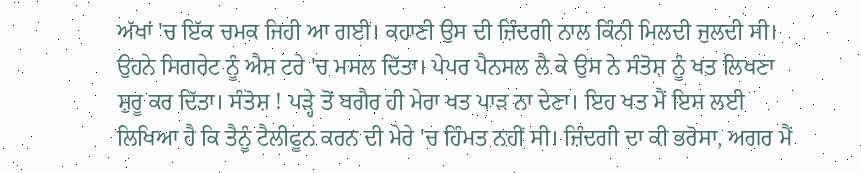ਅੱਖਾਂ 'ਚ ਇੱਕ ਚਮਕ ਜਿਹੀ ਆ ਗਈ। ਕਹਾਣੀ ਉਸ ਦੀ ਜ਼ਿੰਦਗੀ ਨਾਲ ਕਿੰਨੀ ਮਿਲਦੀ ਜੁਲਦੀ ਸੀ। ਉਹਨੇ ਸਿਗਰੇਟ ਨੂੰ ਐਸ਼ ਟਰੇ 'ਚ ਮਸਲ ਦਿੱਤਾ। ਪੇਪਰ ਪੈਨਸਲ ਲੈ ਕੇ ਉਸ ਨੇ ਸੰਤੋਸ਼ ਨੂੰ ਖਤ ਲਿਖਣਾ ਸ਼ੁਰੂ ਕਰ ਦਿੱਤਾ। ਸੰਤੋਸ਼ ! ਪੜ੍ਹੇ ਤੋਂ ਬਗੈਰ ਹੀ ਮੇਰਾ ਖਤ ਪਾੜ ਨਾ ਦੇਣਾ। ਇਹ ਖਤ ਮੈਂ ਇਸ ਲਈ ਲਿਖਿਆ ਹੈ ਕਿ ਤੈਨੂੰ ਟੈਲੀਫੂਨ ਕਰਨ ਦੀ ਮੇਰੇ 'ਚ ਹਿੰਮਤ ਨਹੀਂ ਸੀ। ਜ਼ਿੰਦਗੀ ਦਾ ਕੀ ਭਰੋਸਾ, ਅਗਰ ਮੈਂ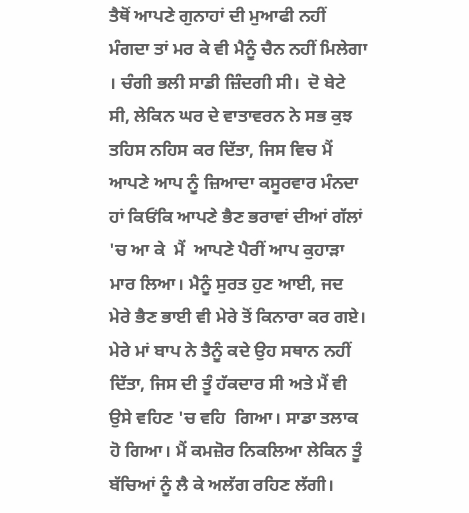ਤੈਥੋਂ ਆਪਣੇ ਗੁਨਾਹਾਂ ਦੀ ਮੁਆਫੀ ਨਹੀਂ ਮੰਗਦਾ ਤਾਂ ਮਰ ਕੇ ਵੀ ਮੈਨੂੰ ਚੈਨ ਨਹੀਂ ਮਿਲੇਗਾ । ਚੰਗੀ ਭਲੀ ਸਾਡੀ ਜ਼ਿੰਦਗੀ ਸੀ।  ਦੋ ਬੇਟੇ ਸੀ, ਲੇਕਿਨ ਘਰ ਦੇ ਵਾਤਾਵਰਨ ਨੇ ਸਭ ਕੁਝ ਤਹਿਸ ਨਹਿਸ ਕਰ ਦਿੱਤਾ, ਜਿਸ ਵਿਚ ਮੈਂ ਆਪਣੇ ਆਪ ਨੂੰ ਜ਼ਿਆਦਾ ਕਸੂਰਵਾਰ ਮੰਨਦਾ ਹਾਂ ਕਿਓਂਕਿ ਆਪਣੇ ਭੈਣ ਭਰਾਵਾਂ ਦੀਆਂ ਗੱਲਾਂ 'ਚ ਆ ਕੇ  ਮੈਂ  ਆਪਣੇ ਪੈਰੀਂ ਆਪ ਕੁਹਾੜਾ ਮਾਰ ਲਿਆ। ਮੈਨੂੰ ਸੁਰਤ ਹੁਣ ਆਈ, ਜਦ ਮੇਰੇ ਭੈਣ ਭਾਈ ਵੀ ਮੇਰੇ ਤੋਂ ਕਿਨਾਰਾ ਕਰ ਗਏ। ਮੇਰੇ ਮਾਂ ਬਾਪ ਨੇ ਤੈਨੂੰ ਕਦੇ ਉਹ ਸਥਾਨ ਨਹੀਂ ਦਿੱਤਾ, ਜਿਸ ਦੀ ਤੂੰ ਹੱਕਦਾਰ ਸੀ ਅਤੇ ਮੈਂ ਵੀ ਉਸੇ ਵਹਿਣ 'ਚ ਵਹਿ  ਗਿਆ। ਸਾਡਾ ਤਲਾਕ ਹੋ ਗਿਆ। ਮੈਂ ਕਮਜ਼ੋਰ ਨਿਕਲਿਆ ਲੇਕਿਨ ਤੂੰ ਬੱਚਿਆਂ ਨੂੰ ਲੈ ਕੇ ਅਲੱਗ ਰਹਿਣ ਲੱਗੀ।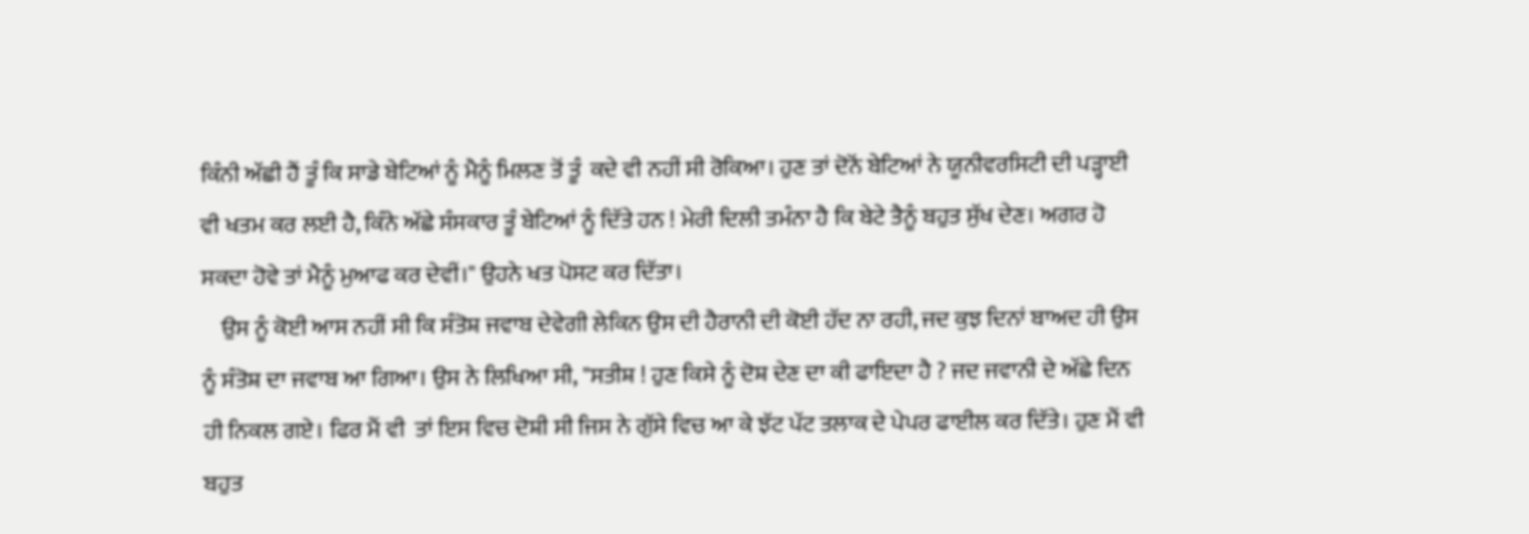ਕਿੰਨੀ ਅੱਛੀ ਹੈਂ ਤੂੰ ਕਿ ਸਾਡੇ ਬੇਟਿਆਂ ਨੂੰ ਮੈਨੂੰ ਮਿਲਣ ਤੋਂ ਤੂੰ  ਕਦੇ ਵੀ ਨਹੀਂ ਸੀ ਰੋਕਿਆ। ਹੁਣ ਤਾਂ ਦੋਨੋਂ ਬੇਟਿਆਂ ਨੇ ਯੂਨੀਵਰਸਿਟੀ ਦੀ ਪੜ੍ਹਾਈ ਵੀ ਖਤਮ ਕਰ ਲਈ ਹੈ, ਕਿੰਨੇ ਅੱਛੇ ਸੰਸਕਾਰ ਤੂੰ ਬੇਟਿਆਂ ਨੂੰ ਦਿੱਤੇ ਹਨ ! ਮੇਰੀ ਦਿਲੀ ਤਮੰਨਾ ਹੈ ਕਿ ਬੇਟੇ ਤੈਨੂੰ ਬਹੁਤ ਸੁੱਖ ਦੇਣ। ਅਗਰ ਹੋ ਸਕਦਾ ਹੋਵੇ ਤਾਂ ਮੈਨੂੰ ਮੁਆਫ ਕਰ ਦੇਵੀਂ।" ਉਹਨੇ ਖਤ ਪੋਸਟ ਕਰ ਦਿੱਤਾ।
    ਉਸ ਨੂੰ ਕੋਈ ਆਸ ਨਹੀਂ ਸੀ ਕਿ ਸੰਤੋਸ਼ ਜਵਾਬ ਦੇਵੇਗੀ ਲੇਕਿਨ ਉਸ ਦੀ ਹੈਰਾਨੀ ਦੀ ਕੋਈ ਹੱਦ ਨਾ ਰਹੀ, ਜਦ ਕੁਝ ਦਿਨਾਂ ਬਾਅਦ ਹੀ ਉਸ ਨੂੰ ਸੰਤੋਸ਼ ਦਾ ਜਵਾਬ ਆ ਗਿਆ। ਉਸ ਨੇ ਲਿਖਿਆ ਸੀ, "ਸਤੀਸ਼ ! ਹੁਣ ਕਿਸੇ ਨੂੰ ਦੋਸ਼ ਦੇਣ ਦਾ ਕੀ ਫਾਇਦਾ ਹੈ ? ਜਦ ਜਵਾਨੀ ਦੇ ਅੱਛੇ ਦਿਨ ਹੀ ਨਿਕਲ ਗਏ। ਫਿਰ ਮੈਂ ਵੀ  ਤਾਂ ਇਸ ਵਿਚ ਦੋਸ਼ੀ ਸੀ ਜਿਸ ਨੇ ਗੁੱਸੇ ਵਿਚ ਆ ਕੇ ਝੱਟ ਪੱਟ ਤਲਾਕ ਦੇ ਪੇਪਰ ਫਾਈਲ ਕਰ ਦਿੱਤੇ। ਹੁਣ ਮੈਂ ਵੀ  ਬਹੁਤ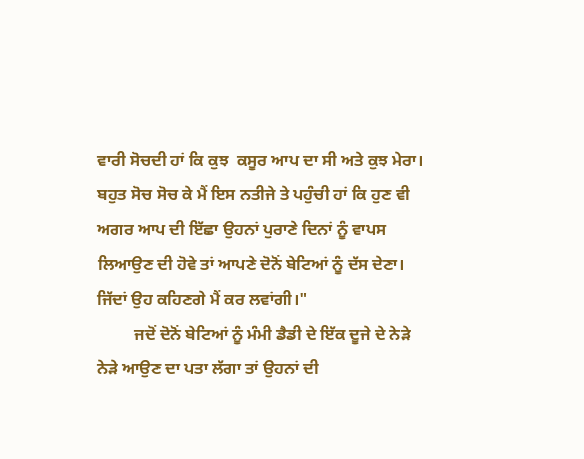ਵਾਰੀ ਸੋਚਦੀ ਹਾਂ ਕਿ ਕੁਝ  ਕਸੂਰ ਆਪ ਦਾ ਸੀ ਅਤੇ ਕੁਝ ਮੇਰਾ। ਬਹੁਤ ਸੋਚ ਸੋਚ ਕੇ ਮੈਂ ਇਸ ਨਤੀਜੇ ਤੇ ਪਹੁੰਚੀ ਹਾਂ ਕਿ ਹੁਣ ਵੀ  ਅਗਰ ਆਪ ਦੀ ਇੱਛਾ ਉਹਨਾਂ ਪੁਰਾਣੇ ਦਿਨਾਂ ਨੂੰ ਵਾਪਸ ਲਿਆਉਣ ਦੀ ਹੋਵੇ ਤਾਂ ਆਪਣੇ ਦੋਨੋਂ ਬੇਟਿਆਂ ਨੂੰ ਦੱਸ ਦੇਣਾ। ਜਿੱਦਾਂ ਉਹ ਕਹਿਣਗੇ ਮੈਂ ਕਰ ਲਵਾਂਗੀ।"
         ਜਦੋਂ ਦੋਨੋਂ ਬੇਟਿਆਂ ਨੂੰ ਮੰਮੀ ਡੈਡੀ ਦੇ ਇੱਕ ਦੂਜੇ ਦੇ ਨੇੜੇ ਨੇੜੇ ਆਉਣ ਦਾ ਪਤਾ ਲੱਗਾ ਤਾਂ ਉਹਨਾਂ ਦੀ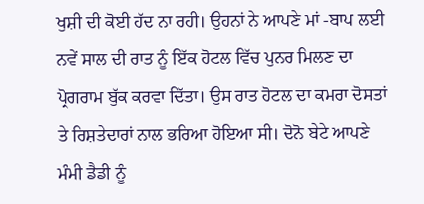ਖੁਸ਼ੀ ਦੀ ਕੋਈ ਹੱਦ ਨਾ ਰਹੀ। ਉਹਨਾਂ ਨੇ ਆਪਣੇ ਮਾਂ -ਬਾਪ ਲਈ ਨਵੇਂ ਸਾਲ ਦੀ ਰਾਤ ਨੂੰ ਇੱਕ ਹੋਟਲ ਵਿੱਚ ਪੁਨਰ ਮਿਲਣ ਦਾ ਪ੍ਰੋਗਰਾਮ ਬੁੱਕ ਕਰਵਾ ਦਿੱਤਾ। ਉਸ ਰਾਤ ਹੋਟਲ ਦਾ ਕਮਰਾ ਦੋਸਤਾਂ ਤੇ ਰਿਸ਼ਤੇਦਾਰਾਂ ਨਾਲ ਭਰਿਆ ਹੋਇਆ ਸੀ। ਦੋਨੋ ਬੇਟੇ ਆਪਣੇ ਮੰਮੀ ਡੈਡੀ ਨੂੰ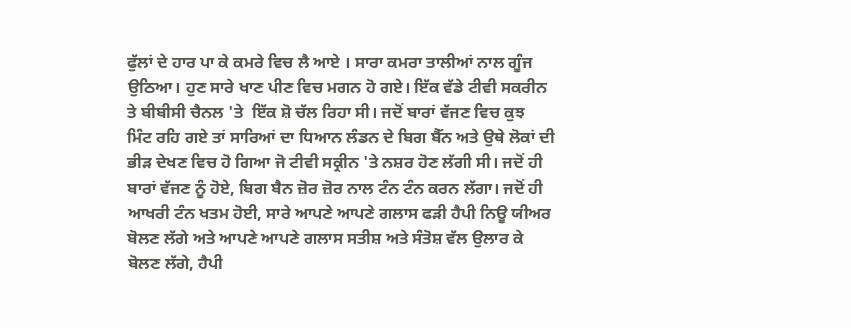ਫੁੱਲਾਂ ਦੇ ਹਾਰ ਪਾ ਕੇ ਕਮਰੇ ਵਿਚ ਲੈ ਆਏ । ਸਾਰਾ ਕਮਰਾ ਤਾਲੀਆਂ ਨਾਲ ਗੂੰਜ ਉਠਿਆ। ਹੁਣ ਸਾਰੇ ਖਾਣ ਪੀਣ ਵਿਚ ਮਗਨ ਹੋ ਗਏ। ਇੱਕ ਵੱਡੇ ਟੀਵੀ ਸਕਰੀਨ ਤੇ ਬੀਬੀਸੀ ਚੈਨਲ 'ਤੇ  ਇੱਕ ਸ਼ੋ ਚੱਲ ਰਿਹਾ ਸੀ। ਜਦੋਂ ਬਾਰਾਂ ਵੱਜਣ ਵਿਚ ਕੁਝ  ਮਿੰਟ ਰਹਿ ਗਏ ਤਾਂ ਸਾਰਿਆਂ ਦਾ ਧਿਆਨ ਲੰਡਨ ਦੇ ਬਿਗ ਬੈੱਨ ਅਤੇ ਉਥੇ ਲੋਕਾਂ ਦੀ ਭੀੜ ਦੇਖਣ ਵਿਚ ਹੋ ਗਿਆ ਜੋ ਟੀਵੀ ਸਕ੍ਰੀਨ 'ਤੇ ਨਸ਼ਰ ਹੋਣ ਲੱਗੀ ਸੀ। ਜਦੋਂ ਹੀ ਬਾਰਾਂ ਵੱਜਣ ਨੂੰ ਹੋਏ, ਬਿਗ ਬੈਨ ਜ਼ੋਰ ਜ਼ੋਰ ਨਾਲ ਟੰਨ ਟੰਨ ਕਰਨ ਲੱਗਾ। ਜਦੋਂ ਹੀ ਆਖਰੀ ਟੰਨ ਖਤਮ ਹੋਈ, ਸਾਰੇ ਆਪਣੇ ਆਪਣੇ ਗਲਾਸ ਫੜੀ ਹੈਪੀ ਨਿਊ ਯੀਅਰ ਬੋਲਣ ਲੱਗੇ ਅਤੇ ਆਪਣੇ ਆਪਣੇ ਗਲਾਸ ਸਤੀਸ਼ ਅਤੇ ਸੰਤੋਸ਼ ਵੱਲ ਉਲਾਰ ਕੇ ਬੋਲਣ ਲੱਗੇ, ਹੈਪੀ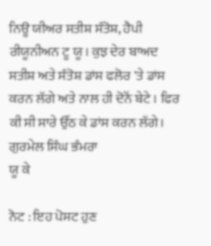ਨਿਊ ਯੀਅਰ ਸਤੀਸ਼ ਸੰਤੋਸ਼, ਹੈਪੀ ਰੀਯੂਨੀਅਨ ਟੂ ਯੂ। ਕੁਝ ਦੇਰ ਬਾਅਦ ਸਤੀਸ਼ ਅਤੇ ਸੰਤੋਸ਼ ਡਾਂਸ ਫਲੋਰ 'ਤੇ ਡਾਂਸ ਕਰਨ ਲੱਗੇ ਅਤੇ ਨਾਲ ਹੀ ਦੋਨੋਂ ਬੇਟੇ। ਫਿਰ ਕੀ ਸੀ ਸਾਰੇ ਉੱਠ ਕੇ ਡਾਂਸ ਕਰਨ ਲੱਗੇ।
ਗੁਰਮੇਲ ਸਿੰਘ ਭੰਮਰਾ
ਯੂ ਕੇ

ਨੋਟ : ਇਹ ਪੋਸਟ ਹੁਣ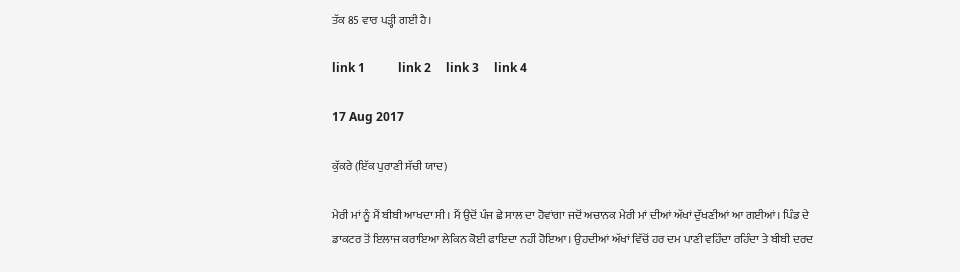ਤੱਕ 85 ਵਾਰ ਪੜ੍ਹੀ ਗਈ ਹੈ।

link 1           link 2     link 3     link 4

17 Aug 2017

ਕੁੱਕਰੇ (ਇੱਕ ਪੁਰਾਣੀ ਸੱਚੀ ਯਾਦ)

ਮੇਰੀ ਮਾਂ ਨੂੰ ਮੈਂ ਬੀਬੀ ਆਖਦਾ ਸੀ। ਮੈਂ ਉਦੋਂ ਪੰਜ ਛੇ ਸਾਲ ਦਾ ਹੋਵਾਂਗਾ ਜਦੋਂ ਅਚਾਨਕ ਮੇਰੀ ਮਾਂ ਦੀਆਂ ਅੱਖਾਂ ਦੁੱਖਣੀਆਂ ਆ ਗਈਆਂ। ਪਿੰਡ ਦੇ ਡਾਕਟਰ ਤੋਂ ਇਲਾਜ ਕਰਾਇਆ ਲੇਕਿਨ ਕੋਈ ਫਾਇਦਾ ਨਹੀਂ ਹੋਇਆ। ਉਹਦੀਆਂ ਅੱਖਾਂ ਵਿੱਚੋਂ ਹਰ ਦਮ ਪਾਣੀ ਵਹਿੰਦਾ ਰਹਿੰਦਾ ਤੇ ਬੀਬੀ ਦਰਦ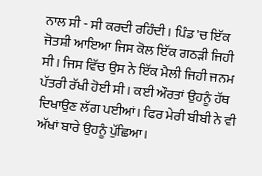ਨਾਲ ਸੀ - ਸੀ ਕਰਦੀ ਰਹਿੰਦੀ। ਪਿੰਡ 'ਚ ਇੱਕ ਜੋਤਸ਼ੀ ਆਇਆ ਜਿਸ ਕੋਲ ਇੱਕ ਗਠੜੀ ਜਿਹੀ ਸੀ। ਜਿਸ ਵਿੱਚ ਉਸ ਨੇ ਇੱਕ ਮੈਲੀ ਜਿਹੀ ਜਨਮ ਪੱਤਰੀ ਰੱਖੀ ਹੋਈ ਸੀ। ਕਈ ਔਰਤਾਂ ਉਹਨੂੰ ਹੱਥ ਦਿਖਾਉਣ ਲੱਗ ਪਈਆਂ। ਫਿਰ ਮੇਰੀ ਬੀਬੀ ਨੇ ਵੀ ਅੱਖਾਂ ਬਾਰੇ ਉਹਨੂੰ ਪੁੱਛਿਆ।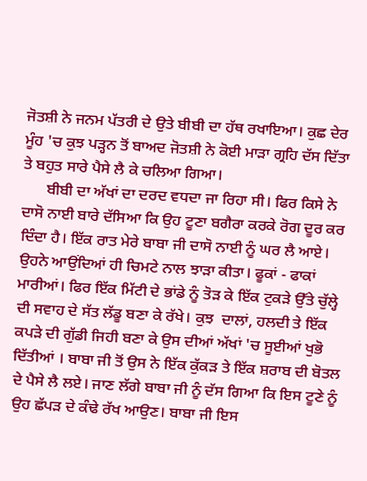ਜੋਤਸ਼ੀ ਨੇ ਜਨਮ ਪੱਤਰੀ ਦੇ ਉਤੇ ਬੀਬੀ ਦਾ ਹੱਥ ਰਖਾਇਆ। ਕੁਛ ਦੇਰ ਮੂੰਹ 'ਚ ਕੁਝ ਪੜ੍ਹਨ ਤੋਂ ਬਾਅਦ ਜੋਤਸ਼ੀ ਨੇ ਕੋਈ ਮਾੜਾ ਗ੍ਰਹਿ ਦੱਸ ਦਿੱਤਾ ਤੇ ਬਹੁਤ ਸਾਰੇ ਪੈਸੇ ਲੈ ਕੇ ਚਲਿਆ ਗਿਆ।
      ਬੀਬੀ ਦਾ ਅੱਖਾਂ ਦਾ ਦਰਦ ਵਧਦਾ ਜਾ ਰਿਹਾ ਸੀ। ਫਿਰ ਕਿਸੇ ਨੇ ਦਾਸੋ ਨਾਈ ਬਾਰੇ ਦੱਸਿਆ ਕਿ ਉਹ ਟੂਣਾ ਬਗੈਰਾ ਕਰਕੇ ਰੋਗ ਦੂਰ ਕਰ ਦਿੰਦਾ ਹੈ। ਇੱਕ ਰਾਤ ਮੇਰੇ ਬਾਬਾ ਜੀ ਦਾਸੋ ਨਾਈ ਨੂੰ ਘਰ ਲੈ ਆਏ। ਉਹਨੇ ਆਉਂਦਿਆਂ ਹੀ ਚਿਮਟੇ ਨਾਲ ਝਾੜਾ ਕੀਤਾ। ਫੂਕਾਂ - ਫਾਕਾਂ ਮਾਰੀਆਂ। ਫਿਰ ਇੱਕ ਮਿੱਟੀ ਦੇ ਭਾਂਡੇ ਨੂੰ ਤੋੜ ਕੇ ਇੱਕ ਟੁਕੜੇ ਉੱਤੇ ਚੁੱਲ੍ਹੇ ਦੀ ਸਵਾਹ ਦੇ ਸੱਤ ਲੱਡੂ ਬਣਾ ਕੇ ਰੱਖੇ। ਕੁਝ  ਦਾਲਾਂ, ਹਲਦੀ ਤੇ ਇੱਕ ਕਪੜੇ ਦੀ ਗੁੱਡੀ ਜਿਹੀ ਬਣਾ ਕੇ ਉਸ ਦੀਆਂ ਅੱਖਾਂ 'ਚ ਸੂਈਆਂ ਖੁਭੋ ਦਿੱਤੀਆਂ । ਬਾਬਾ ਜੀ ਤੋਂ ਉਸ ਨੇ ਇੱਕ ਕੁੱਕੜ ਤੇ ਇੱਕ ਸ਼ਰਾਬ ਦੀ ਬੋਤਲ ਦੇ ਪੈਸੇ ਲੈ ਲਏ। ਜਾਣ ਲੱਗੇ ਬਾਬਾ ਜੀ ਨੂੰ ਦੱਸ ਗਿਆ ਕਿ ਇਸ ਟੂਣੇ ਨੂੰ ਉਹ ਛੱਪੜ ਦੇ ਕੰਢੇ ਰੱਖ ਆਉਣ। ਬਾਬਾ ਜੀ ਇਸ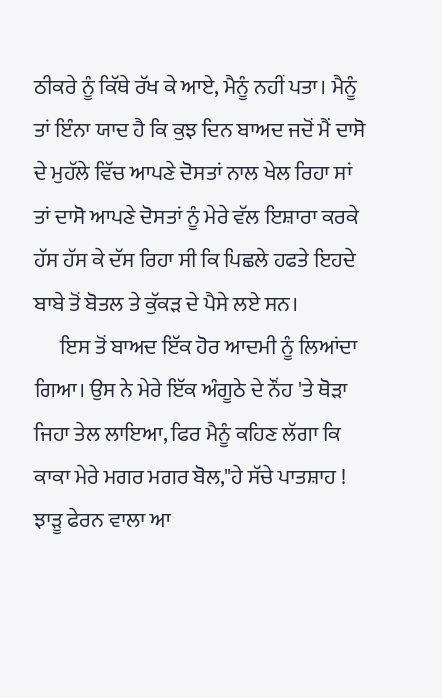ਠੀਕਰੇ ਨੂੰ ਕਿੱਥੇ ਰੱਖ ਕੇ ਆਏ, ਮੈਨੂੰ ਨਹੀਂ ਪਤਾ। ਮੈਨੂੰ ਤਾਂ ਇੰਨਾ ਯਾਦ ਹੈ ਕਿ ਕੁਝ ਦਿਨ ਬਾਅਦ ਜਦੋਂ ਮੈਂ ਦਾਸੋ ਦੇ ਮੁਹੱਲੇ ਵਿੱਚ ਆਪਣੇ ਦੋਸਤਾਂ ਨਾਲ ਖੇਲ ਰਿਹਾ ਸਾਂ ਤਾਂ ਦਾਸੋ ਆਪਣੇ ਦੋਸਤਾਂ ਨੂੰ ਮੇਰੇ ਵੱਲ ਇਸ਼ਾਰਾ ਕਰਕੇ ਹੱਸ ਹੱਸ ਕੇ ਦੱਸ ਰਿਹਾ ਸੀ ਕਿ ਪਿਛਲੇ ਹਫਤੇ ਇਹਦੇ ਬਾਬੇ ਤੋਂ ਬੋਤਲ ਤੇ ਕੁੱਕੜ ਦੇ ਪੈਸੇ ਲਏ ਸਨ।
      ਇਸ ਤੋਂ ਬਾਅਦ ਇੱਕ ਹੋਰ ਆਦਮੀ ਨੂੰ ਲਿਆਂਦਾ ਗਿਆ। ਉਸ ਨੇ ਮੇਰੇ ਇੱਕ ਅੰਗੂਠੇ ਦੇ ਨੌਂਹ 'ਤੇ ਥੋੜਾ ਜਿਹਾ ਤੇਲ ਲਾਇਆ, ਫਿਰ ਮੈਨੂੰ ਕਹਿਣ ਲੱਗਾ ਕਿ ਕਾਕਾ ਮੇਰੇ ਮਗਰ ਮਗਰ ਬੋਲ,"ਹੇ ਸੱਚੇ ਪਾਤਸ਼ਾਹ ! ਝਾੜੂ ਫੇਰਨ ਵਾਲਾ ਆ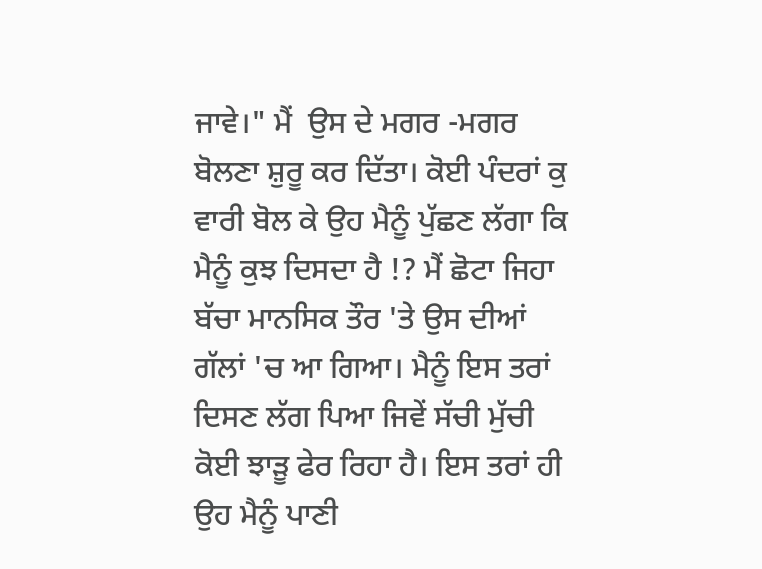ਜਾਵੇ।" ਮੈਂ  ਉਸ ਦੇ ਮਗਰ -ਮਗਰ ਬੋਲਣਾ ਸ਼ੁਰੂ ਕਰ ਦਿੱਤਾ। ਕੋਈ ਪੰਦਰਾਂ ਕੁ ਵਾਰੀ ਬੋਲ ਕੇ ਉਹ ਮੈਨੂੰ ਪੁੱਛਣ ਲੱਗਾ ਕਿ ਮੈਨੂੰ ਕੁਝ ਦਿਸਦਾ ਹੈ !? ਮੈਂ ਛੋਟਾ ਜਿਹਾ ਬੱਚਾ ਮਾਨਸਿਕ ਤੌਰ 'ਤੇ ਉਸ ਦੀਆਂ ਗੱਲਾਂ 'ਚ ਆ ਗਿਆ। ਮੈਨੂੰ ਇਸ ਤਰਾਂ ਦਿਸਣ ਲੱਗ ਪਿਆ ਜਿਵੇਂ ਸੱਚੀ ਮੁੱਚੀ ਕੋਈ ਝਾੜੂ ਫੇਰ ਰਿਹਾ ਹੈ। ਇਸ ਤਰਾਂ ਹੀ ਉਹ ਮੈਨੂੰ ਪਾਣੀ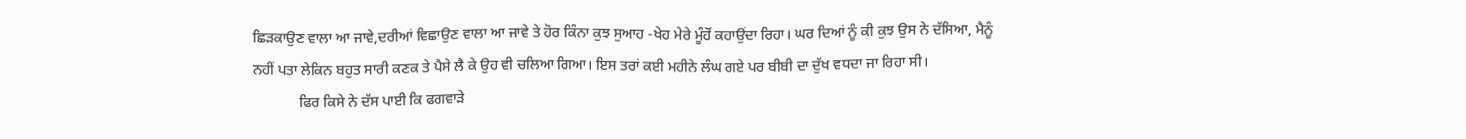ਛਿੜਕਾਉਣ ਵਾਲਾ ਆ ਜਾਵੇ,ਦਰੀਆਂ ਵਿਛਾਉਣ ਵਾਲਾ ਆ ਜਾਵੇ ਤੇ ਹੋਰ ਕਿੰਨਾ ਕੁਝ ਸੁਆਹ -ਖੇਹ ਮੇਰੇ ਮੂੰਹੋਂ ਕਹਾਉਂਦਾ ਰਿਹਾ। ਘਰ ਦਿਆਂ ਨੂੰ ਕੀ ਕੁਝ ਉਸ ਨੇ ਦੱਸਿਆ, ਮੈਨੂੰ ਨਹੀਂ ਪਤਾ ਲੇਕਿਨ ਬਹੁਤ ਸਾਰੀ ਕਣਕ ਤੇ ਪੈਸੇ ਲੈ ਕੇ ਉਹ ਵੀ ਚਲਿਆ ਗਿਆ। ਇਸ ਤਰਾਂ ਕਈ ਮਹੀਨੇ ਲੰਘ ਗਏ ਪਰ ਬੀਬੀ ਦਾ ਦੁੱਖ ਵਧਦਾ ਜਾ ਰਿਹਾ ਸੀ।
             ਫਿਰ ਕਿਸੇ ਨੇ ਦੱਸ ਪਾਈ ਕਿ ਫਗਵਾੜੇ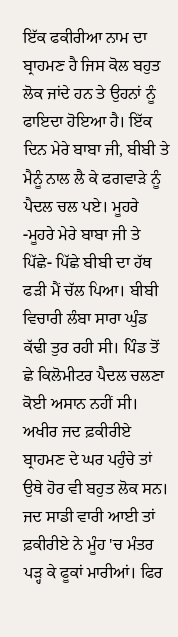ਇੱਕ ਫਕੀਰੀਆ ਨਾਮ ਦਾ ਬ੍ਰਾਹਮਣ ਹੈ ਜਿਸ ਕੋਲ ਬਹੁਤ ਲੋਕ ਜਾਂਦੇ ਹਨ ਤੇ ਉਹਨਾਂ ਨੂੰ ਫਾਇਦਾ ਹੋਇਆ ਹੈ। ਇੱਕ ਦਿਨ ਮੇਰੇ ਬਾਬਾ ਜੀ, ਬੀਬੀ ਤੇ ਮੈਨੂੰ ਨਾਲ ਲੈ ਕੇ ਫਗਵਾੜੇ ਨੂੰ ਪੈਦਲ ਚਲ ਪਏ। ਮੂਹਰੇ -ਮੂਹਰੇ ਮੇਰੇ ਬਾਬਾ ਜੀ ਤੇ  ਪਿੱਛੇ- ਪਿੱਛੇ ਬੀਬੀ ਦਾ ਹੱਥ ਫੜੀ ਮੈਂ ਚੱਲ ਪਿਆ। ਬੀਬੀ ਵਿਚਾਰੀ ਲੰਬਾ ਸਾਰਾ ਘੁੰਡ ਕੱਢੀ ਤੁਰ ਰਹੀ ਸੀ। ਪਿੰਡ ਤੋਂ ਛੇ ਕਿਲੋਮੀਟਰ ਪੈਦਲ ਚਲਣਾ ਕੋਈ ਅਸਾਨ ਨਹੀਂ ਸੀ। ਅਖੀਰ ਜਦ ਫ਼ਕੀਰੀਏ ਬ੍ਰਾਹਮਣ ਦੇ ਘਰ ਪਹੁੰਚੇ ਤਾਂ ਉਥੇ ਹੋਰ ਵੀ ਬਹੁਤ ਲੋਕ ਸਨ। ਜਦ ਸਾਡੀ ਵਾਰੀ ਆਈ ਤਾਂ ਫ਼ਕੀਰੀਏ ਨੇ ਮੂੰਹ 'ਚ ਮੰਤਰ ਪੜ੍ਹ ਕੇ ਫੂਕਾਂ ਮਾਰੀਆਂ। ਫਿਰ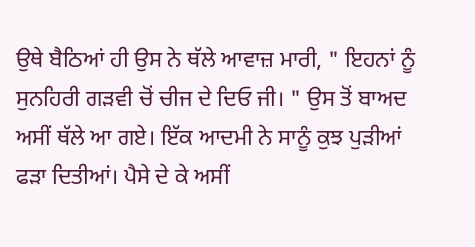ਉਥੇ ਬੈਠਿਆਂ ਹੀ ਉਸ ਨੇ ਥੱਲੇ ਆਵਾਜ਼ ਮਾਰੀ, " ਇਹਨਾਂ ਨੂੰ ਸੁਨਹਿਰੀ ਗੜਵੀ ਚੋਂ ਚੀਜ ਦੇ ਦਿਓ ਜੀ। " ਉਸ ਤੋਂ ਬਾਅਦ ਅਸੀਂ ਥੱਲੇ ਆ ਗਏ। ਇੱਕ ਆਦਮੀ ਨੇ ਸਾਨੂੰ ਕੁਝ ਪੁੜੀਆਂ ਫੜਾ ਦਿਤੀਆਂ। ਪੈਸੇ ਦੇ ਕੇ ਅਸੀਂ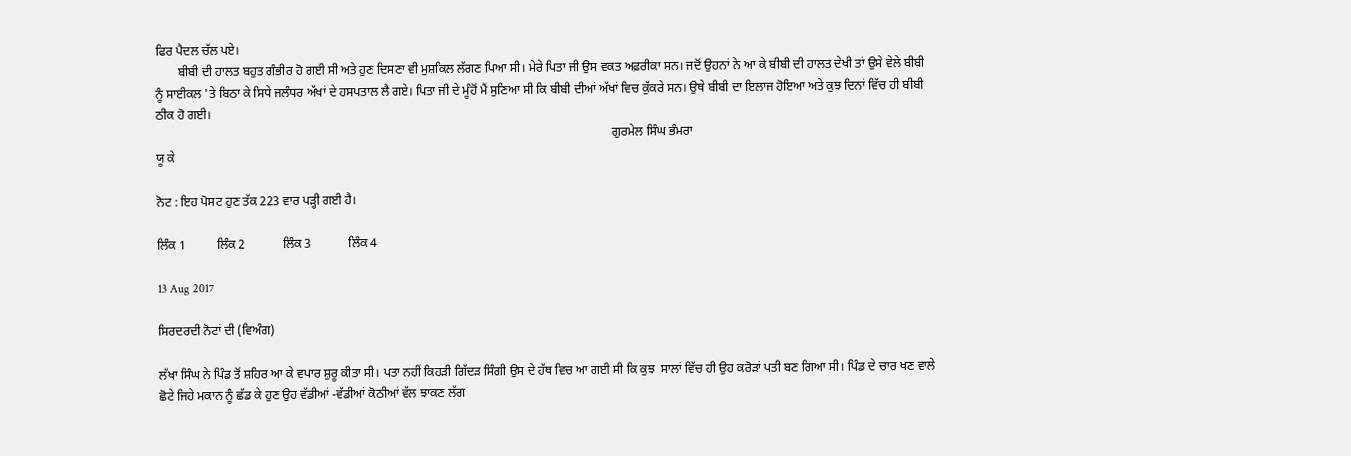ਫਿਰ ਪੈਦਲ ਚੱਲ ਪਏ।
       ਬੀਬੀ ਦੀ ਹਾਲਤ ਬਹੁਤ ਗੰਭੀਰ ਹੋ ਗਈ ਸੀ ਅਤੇ ਹੁਣ ਦਿਸਣਾ ਵੀ ਮੁਸ਼ਕਿਲ ਲੱਗਣ ਪਿਆ ਸੀ। ਮੇਰੇ ਪਿਤਾ ਜੀ ਉਸ ਵਕਤ ਅਫ਼ਰੀਕਾ ਸਨ। ਜਦੋਂ ਉਹਨਾਂ ਨੇ ਆ ਕੇ ਬੀਬੀ ਦੀ ਹਾਲਤ ਦੇਖੀ ਤਾਂ ਉਸੇ ਵੇਲੇ ਬੀਬੀ ਨੂੰ ਸਾਈਕਲ 'ਤੇ ਬਿਠਾ ਕੇ ਸਿਧੇ ਜਲੰਧਰ ਅੱਖਾਂ ਦੇ ਹਸਪਤਾਲ ਲੈ ਗਏ। ਪਿਤਾ ਜੀ ਦੇ ਮੂੰਹੋਂ ਮੈਂ ਸੁਣਿਆ ਸੀ ਕਿ ਬੀਬੀ ਦੀਆਂ ਅੱਖਾਂ ਵਿਚ ਕੁੱਕਰੇ ਸਨ। ਉਥੇ ਬੀਬੀ ਦਾ ਇਲਾਜ ਹੋਇਆ ਅਤੇ ਕੁਝ ਦਿਨਾਂ ਵਿੱਚ ਹੀ ਬੀਬੀ ਠੀਕ ਹੋ ਗਈ।
                                                                                                                                                  ਗੁਰਮੇਲ ਸਿੰਘ ਭੰਮਰਾ
ਯੂ ਕੇ

ਨੋਟ : ਇਹ ਪੋਸਟ ਹੁਣ ਤੱਕ 223 ਵਾਰ ਪੜ੍ਹੀ ਗਈ ਹੈ।

ਲਿੰਕ 1          ਲਿੰਕ 2            ਲਿੰਕ 3            ਲਿੰਕ 4

13 Aug 2017

ਸਿਰਦਰਦੀ ਨੋਟਾਂ ਦੀ (ਵਿਅੰਗ)

ਲੱਖਾ ਸਿੰਘ ਨੇ ਪਿੰਡ ਤੋਂ ਸ਼ਹਿਰ ਆ ਕੇ ਵਪਾਰ ਸ਼ੁਰੂ ਕੀਤਾ ਸੀ। ਪਤਾ ਨਹੀਂ ਕਿਹੜੀ ਗਿੱਦੜ ਸਿੰਗੀ ਉਸ ਦੇ ਹੱਥ ਵਿਚ ਆ ਗਈ ਸੀ ਕਿ ਕੁਝ  ਸਾਲਾਂ ਵਿੱਚ ਹੀ ਉਹ ਕਰੋੜਾਂ ਪਤੀ ਬਣ ਗਿਆ ਸੀ। ਪਿੰਡ ਦੇ ਚਾਰ ਖਣ ਵਾਲੇ ਛੋਟੇ ਜਿਹੇ ਮਕਾਨ ਨੂੰ ਛੱਡ ਕੇ ਹੁਣ ਉਹ ਵੱਡੀਆਂ -ਵੱਡੀਆਂ ਕੋਠੀਆਂ ਵੱਲ ਝਾਕਣ ਲੱਗ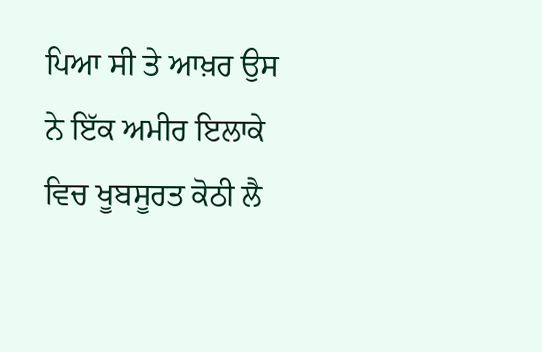ਪਿਆ ਸੀ ਤੇ ਆਖ਼ਰ ਉਸ ਨੇ ਇੱਕ ਅਮੀਰ ਇਲਾਕੇ ਵਿਚ ਖੂਬਸੂਰਤ ਕੋਠੀ ਲੈ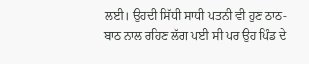ਲਈ। ਉਹਦੀ ਸਿੱਧੀ ਸਾਧੀ ਪਤਨੀ ਵੀ ਹੁਣ ਠਾਠ- ਬਾਠ ਨਾਲ ਰਹਿਣ ਲੱਗ ਪਈ ਸੀ ਪਰ ਉਹ ਪਿੰਡ ਦੇ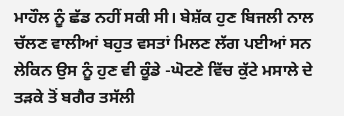ਮਾਹੌਲ ਨੂੰ ਛੱਡ ਨਹੀਂ ਸਕੀ ਸੀ। ਬੇਸ਼ੱਕ ਹੁਣ ਬਿਜਲੀ ਨਾਲ ਚੱਲਣ ਵਾਲੀਆਂ ਬਹੁਤ ਵਸਤਾਂ ਮਿਲਣ ਲੱਗ ਪਈਆਂ ਸਨ ਲੇਕਿਨ ਉਸ ਨੂੰ ਹੁਣ ਵੀ ਕੂੰਡੇ -ਘੋਟਣੇ ਵਿੱਚ ਕੁੱਟੇ ਮਸਾਲੇ ਦੇ ਤੜਕੇ ਤੋਂ ਬਗੈਰ ਤਸੱਲੀ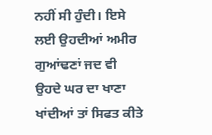ਨਹੀਂ ਸੀ ਹੁੰਦੀ। ਇਸੇ ਲਈ ਉਹਦੀਆਂ ਅਮੀਰ ਗੁਆਂਢਣਾਂ ਜਦ ਵੀ ਉਹਦੇ ਘਰ ਦਾ ਖਾਣਾ ਖਾਂਦੀਆਂ ਤਾਂ ਸਿਫਤ ਕੀਤੇ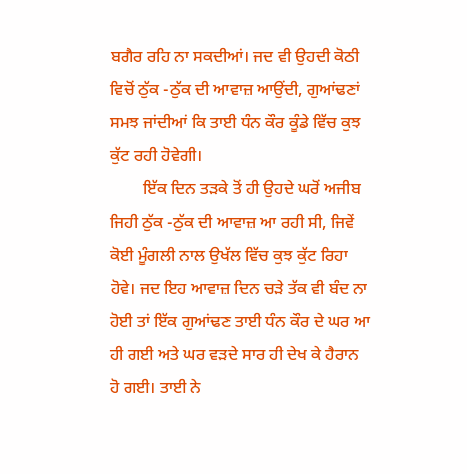ਬਗੈਰ ਰਹਿ ਨਾ ਸਕਦੀਆਂ। ਜਦ ਵੀ ਉਹਦੀ ਕੋਠੀ ਵਿਚੋਂ ਠੁੱਕ -ਠੁੱਕ ਦੀ ਆਵਾਜ਼ ਆਉਂਦੀ, ਗੁਆਂਢਣਾਂ ਸਮਝ ਜਾਂਦੀਆਂ ਕਿ ਤਾਈ ਧੰਨ ਕੌਰ ਕੂੰਡੇ ਵਿੱਚ ਕੁਝ ਕੁੱਟ ਰਹੀ ਹੋਵੇਗੀ।
        ਇੱਕ ਦਿਨ ਤੜਕੇ ਤੋਂ ਹੀ ਉਹਦੇ ਘਰੋਂ ਅਜੀਬ ਜਿਹੀ ਠੁੱਕ -ਠੁੱਕ ਦੀ ਆਵਾਜ਼ ਆ ਰਹੀ ਸੀ, ਜਿਵੇਂ ਕੋਈ ਮੂੰਗਲੀ ਨਾਲ ਉਖੱਲ ਵਿੱਚ ਕੁਝ ਕੁੱਟ ਰਿਹਾ ਹੋਵੇ। ਜਦ ਇਹ ਆਵਾਜ਼ ਦਿਨ ਚੜੇ ਤੱਕ ਵੀ ਬੰਦ ਨਾ ਹੋਈ ਤਾਂ ਇੱਕ ਗੁਆਂਢਣ ਤਾਈ ਧੰਨ ਕੌਰ ਦੇ ਘਰ ਆ ਹੀ ਗਈ ਅਤੇ ਘਰ ਵੜਦੇ ਸਾਰ ਹੀ ਦੇਖ ਕੇ ਹੈਰਾਨ ਹੋ ਗਈ। ਤਾਈ ਨੇ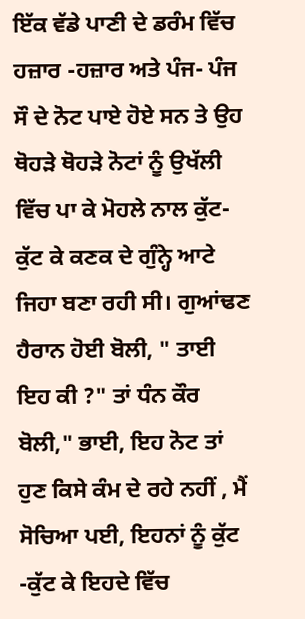ਇੱਕ ਵੱਡੇ ਪਾਣੀ ਦੇ ਡਰੰਮ ਵਿੱਚ ਹਜ਼ਾਰ -ਹਜ਼ਾਰ ਅਤੇ ਪੰਜ- ਪੰਜ ਸੌ ਦੇ ਨੋਟ ਪਾਏ ਹੋਏ ਸਨ ਤੇ ਉਹ ਥੋਹੜੇ ਥੋਹੜੇ ਨੋਟਾਂ ਨੂੰ ਉਖੱਲੀ ਵਿੱਚ ਪਾ ਕੇ ਮੋਹਲੇ ਨਾਲ ਕੁੱਟ-ਕੁੱਟ ਕੇ ਕਣਕ ਦੇ ਗੁੰਨ੍ਹੇ ਆਟੇ ਜਿਹਾ ਬਣਾ ਰਹੀ ਸੀ। ਗੁਆਂਢਣ ਹੈਰਾਨ ਹੋਈ ਬੋਲੀ, " ਤਾਈ ਇਹ ਕੀ ?" ਤਾਂ ਧੰਨ ਕੌਰ ਬੋਲੀ," ਭਾਈ, ਇਹ ਨੋਟ ਤਾਂ ਹੁਣ ਕਿਸੇ ਕੰਮ ਦੇ ਰਹੇ ਨਹੀਂ , ਮੈਂ ਸੋਚਿਆ ਪਈ, ਇਹਨਾਂ ਨੂੰ ਕੁੱਟ -ਕੁੱਟ ਕੇ ਇਹਦੇ ਵਿੱਚ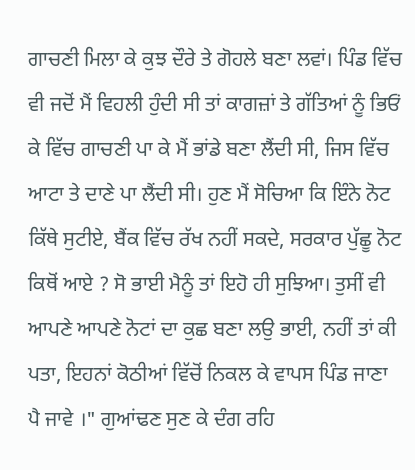ਗਾਚਣੀ ਮਿਲਾ ਕੇ ਕੁਝ ਦੌਰੇ ਤੇ ਗੋਹਲੇ ਬਣਾ ਲਵਾਂ। ਪਿੰਡ ਵਿੱਚ ਵੀ ਜਦੋਂ ਮੈਂ ਵਿਹਲੀ ਹੁੰਦੀ ਸੀ ਤਾਂ ਕਾਗਜ਼ਾਂ ਤੇ ਗੱਤਿਆਂ ਨੂੰ ਭਿਓਂ ਕੇ ਵਿੱਚ ਗਾਚਣੀ ਪਾ ਕੇ ਮੈਂ ਭਾਂਡੇ ਬਣਾ ਲੈਂਦੀ ਸੀ, ਜਿਸ ਵਿੱਚ ਆਟਾ ਤੇ ਦਾਣੇ ਪਾ ਲੈਂਦੀ ਸੀ। ਹੁਣ ਮੈਂ ਸੋਚਿਆ ਕਿ ਇੰਨੇ ਨੋਟ ਕਿੱਥੇ ਸੁਟੀਏ, ਬੈਂਕ ਵਿੱਚ ਰੱਖ ਨਹੀਂ ਸਕਦੇ, ਸਰਕਾਰ ਪੁੱਛੂ ਨੋਟ ਕਿਥੋਂ ਆਏ ? ਸੋ ਭਾਈ ਮੈਨੂੰ ਤਾਂ ਇਹੋ ਹੀ ਸੁਝਿਆ। ਤੁਸੀਂ ਵੀ ਆਪਣੇ ਆਪਣੇ ਨੋਟਾਂ ਦਾ ਕੁਛ ਬਣਾ ਲਉ ਭਾਈ, ਨਹੀਂ ਤਾਂ ਕੀ ਪਤਾ, ਇਹਨਾਂ ਕੋਠੀਆਂ ਵਿੱਚੋਂ ਨਿਕਲ ਕੇ ਵਾਪਸ ਪਿੰਡ ਜਾਣਾ ਪੈ ਜਾਵੇ ।" ਗੁਆਂਢਣ ਸੁਣ ਕੇ ਦੰਗ ਰਹਿ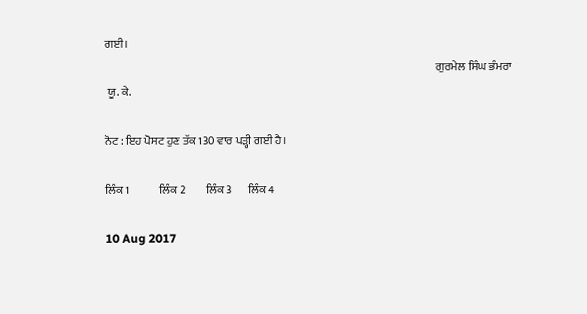ਗਈ।
                                                                                                                                                  ਗੁਰਮੇਲ ਸਿੰਘ ਭੰਮਰਾ
 ਯੂ. ਕੇ.

ਨੋਟ : ਇਹ ਪੋਸਟ ਹੁਣ ਤੱਕ 130 ਵਾਰ ਪੜ੍ਹੀ ਗਈ ਹੈ।

ਲਿੰਕ 1             ਲਿੰਕ 2         ਲਿੰਕ 3       ਲਿੰਕ 4

10 Aug 2017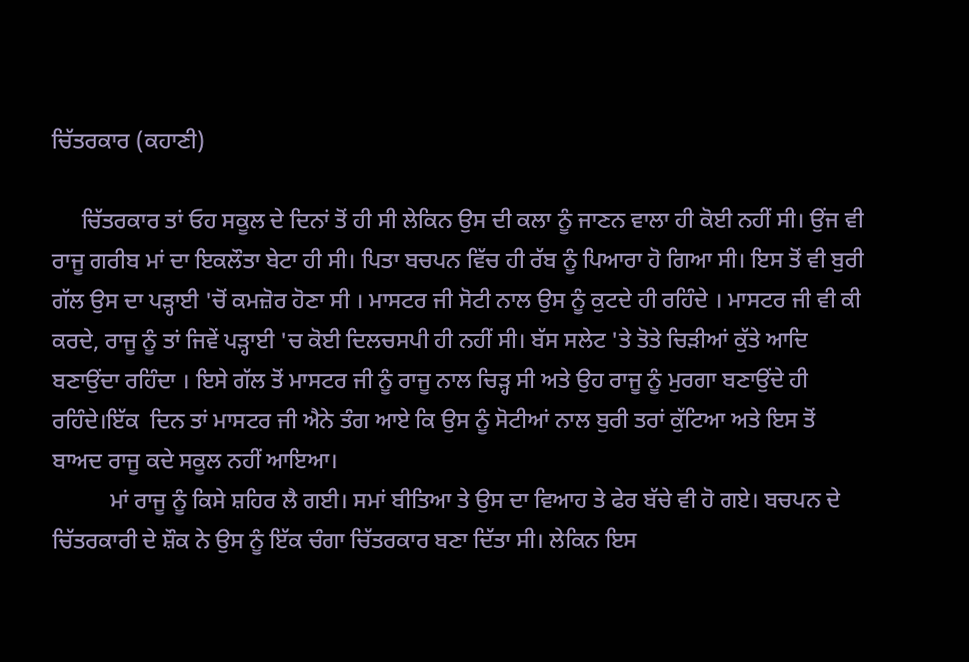ਚਿੱਤਰਕਾਰ (ਕਹਾਣੀ)

     ਚਿੱਤਰਕਾਰ ਤਾਂ ਓਹ ਸਕੂਲ ਦੇ ਦਿਨਾਂ ਤੋਂ ਹੀ ਸੀ ਲੇਕਿਨ ਉਸ ਦੀ ਕਲਾ ਨੂੰ ਜਾਣਨ ਵਾਲਾ ਹੀ ਕੋਈ ਨਹੀਂ ਸੀ। ਉਂਜ ਵੀ ਰਾਜੂ ਗਰੀਬ ਮਾਂ ਦਾ ਇਕਲੌਤਾ ਬੇਟਾ ਹੀ ਸੀ। ਪਿਤਾ ਬਚਪਨ ਵਿੱਚ ਹੀ ਰੱਬ ਨੂੰ ਪਿਆਰਾ ਹੋ ਗਿਆ ਸੀ। ਇਸ ਤੋਂ ਵੀ ਬੁਰੀ ਗੱਲ ਉਸ ਦਾ ਪੜ੍ਹਾਈ 'ਚੋਂ ਕਮਜ਼ੋਰ ਹੋਣਾ ਸੀ । ਮਾਸਟਰ ਜੀ ਸੋਟੀ ਨਾਲ ਉਸ ਨੂੰ ਕੁਟਦੇ ਹੀ ਰਹਿੰਦੇ । ਮਾਸਟਰ ਜੀ ਵੀ ਕੀ ਕਰਦੇ, ਰਾਜੂ ਨੂੰ ਤਾਂ ਜਿਵੇਂ ਪੜ੍ਹਾਈ 'ਚ ਕੋਈ ਦਿਲਚਸਪੀ ਹੀ ਨਹੀਂ ਸੀ। ਬੱਸ ਸਲੇਟ 'ਤੇ ਤੋਤੇ ਚਿੜੀਆਂ ਕੁੱਤੇ ਆਦਿ ਬਣਾਉਂਦਾ ਰਹਿੰਦਾ । ਇਸੇ ਗੱਲ ਤੋਂ ਮਾਸਟਰ ਜੀ ਨੂੰ ਰਾਜੂ ਨਾਲ ਚਿੜ੍ਹ ਸੀ ਅਤੇ ਉਹ ਰਾਜੂ ਨੂੰ ਮੁਰਗਾ ਬਣਾਉਂਦੇ ਹੀ ਰਹਿੰਦੇ।ਇੱਕ  ਦਿਨ ਤਾਂ ਮਾਸਟਰ ਜੀ ਐਨੇ ਤੰਗ ਆਏ ਕਿ ਉਸ ਨੂੰ ਸੋਟੀਆਂ ਨਾਲ ਬੁਰੀ ਤਰਾਂ ਕੁੱਟਿਆ ਅਤੇ ਇਸ ਤੋਂ ਬਾਅਦ ਰਾਜੂ ਕਦੇ ਸਕੂਲ ਨਹੀਂ ਆਇਆ।
          ਮਾਂ ਰਾਜੂ ਨੂੰ ਕਿਸੇ ਸ਼ਹਿਰ ਲੈ ਗਈ। ਸਮਾਂ ਬੀਤਿਆ ਤੇ ਉਸ ਦਾ ਵਿਆਹ ਤੇ ਫੇਰ ਬੱਚੇ ਵੀ ਹੋ ਗਏ। ਬਚਪਨ ਦੇ ਚਿੱਤਰਕਾਰੀ ਦੇ ਸ਼ੌਕ ਨੇ ਉਸ ਨੂੰ ਇੱਕ ਚੰਗਾ ਚਿੱਤਰਕਾਰ ਬਣਾ ਦਿੱਤਾ ਸੀ। ਲੇਕਿਨ ਇਸ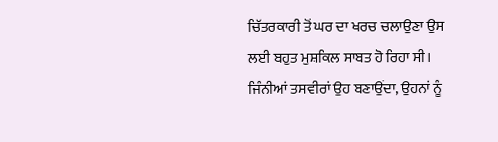ਚਿੱਤਰਕਾਰੀ ਤੋਂ ਘਰ ਦਾ ਖਰਚ ਚਲਾਉਣਾ ਉਸ ਲਈ ਬਹੁਤ ਮੁਸ਼ਕਿਲ ਸਾਬਤ ਹੋ ਰਿਹਾ ਸੀ। ਜਿੰਨੀਆਂ ਤਸਵੀਰਾਂ ਉਹ ਬਣਾਉਂਦਾ, ਉਹਨਾਂ ਨੂੰ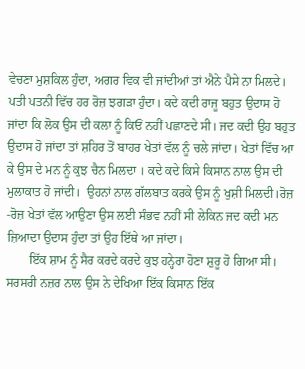ਵੇਚਣਾ ਮੁਸ਼ਕਿਲ ਹੁੰਦਾ, ਅਗਰ ਵਿਕ ਵੀ ਜਾਂਦੀਆਂ ਤਾਂ ਐਨੇ ਪੈਸੇ ਨਾ ਮਿਲਦੇ। ਪਤੀ ਪਤਨੀ ਵਿੱਚ ਹਰ ਰੋਜ਼ ਝਗੜਾ ਹੁੰਦਾ। ਕਦੇ ਕਦੀ ਰਾਜੂ ਬਹੁਤ ਉਦਾਸ ਹੋ ਜਾਂਦਾ ਕਿ ਲੋਕ ਉਸ ਦੀ ਕਲਾ ਨੂੰ ਕਿਓਂ ਨਹੀਂ ਪਛਾਣਦੇ ਸੀ। ਜਦ ਕਦੀ ਉਹ ਬਹੁਤ ਉਦਾਸ ਹੋ ਜਾਂਦਾ ਤਾਂ ਸ਼ਹਿਰ ਤੋਂ ਬਾਹਰ ਖੇਤਾਂ ਵੱਲ ਨੂੰ ਚਲੇ ਜਾਂਦਾ। ਖੇਤਾਂ ਵਿੱਚ ਆ ਕੇ ਉਸ ਦੇ ਮਨ ਨੂੰ ਕੁਝ ਚੈਨ ਮਿਲਦਾ । ਕਦੇ ਕਦੇ ਕਿਸੇ ਕਿਸਾਨ ਨਾਲ ਉਸ ਦੀ ਮੁਲਾਕਾਤ ਹੋ ਜਾਂਦੀ।  ਉਹਨਾਂ ਨਾਲ ਗੱਲਬਾਤ ਕਰਕੇ ਉਸ ਨੂੰ ਖੁਸ਼ੀ ਮਿਲਦੀ।ਰੋਜ਼ -ਰੋਜ਼ ਖੇਤਾਂ ਵੱਲ ਆਉਣਾ ਉਸ ਲਈ ਸੰਭਵ ਨਹੀਂ ਸੀ ਲੇਕਿਨ ਜਦ ਕਦੀ ਮਨ ਜ਼ਿਆਦਾ ਉਦਾਸ ਹੁੰਦਾ ਤਾਂ ਉਹ ਇੱਥੇ ਆ ਜਾਂਦਾ।
       ਇੱਕ ਸ਼ਾਮ ਨੂੰ ਸੈਰ ਕਰਦੇ ਕਰਦੇ ਕੁਝ ਹਨ੍ਹੇਰਾ ਹੋਣਾ ਸ਼ੁਰੂ ਹੋ ਗਿਆ ਸੀ। ਸਰਸਰੀ ਨਜ਼ਰ ਨਾਲ ਉਸ ਨੇ ਦੇਖਿਆ ਇੱਕ ਕਿਸਾਨ ਇੱਕ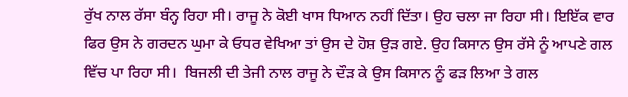ਰੁੱਖ ਨਾਲ ਰੱਸਾ ਬੰਨ੍ਹ ਰਿਹਾ ਸੀ। ਰਾਜੂ ਨੇ ਕੋਈ ਖਾਸ ਧਿਆਨ ਨਹੀਂ ਦਿੱਤਾ। ਉਹ ਚਲਾ ਜਾ ਰਿਹਾ ਸੀ। ਇਇੱਕ ਵਾਰ ਫਿਰ ਉਸ ਨੇ ਗਰਦਨ ਘੁਮਾ ਕੇ ਓਧਰ ਵੇਖਿਆ ਤਾਂ ਉਸ ਦੇ ਹੋਸ਼ ਉੜ ਗਏ. ਉਹ ਕਿਸਾਨ ਉਸ ਰੱਸੇ ਨੂੰ ਆਪਣੇ ਗਲ ਵਿੱਚ ਪਾ ਰਿਹਾ ਸੀ।  ਬਿਜਲੀ ਦੀ ਤੇਜੀ ਨਾਲ ਰਾਜੂ ਨੇ ਦੌੜ ਕੇ ਉਸ ਕਿਸਾਨ ਨੂੰ ਫੜ ਲਿਆ ਤੇ ਗਲ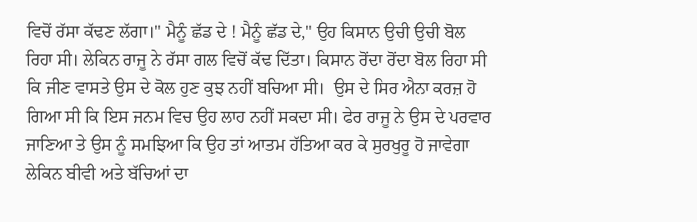ਵਿਚੋਂ ਰੱਸਾ ਕੱਢਣ ਲੱਗਾ।" ਮੈਨੂੰ ਛੱਡ ਦੇ ! ਮੈਨੂੰ ਛੱਡ ਦੇ," ਉਹ ਕਿਸਾਨ ਉਚੀ ਉਚੀ ਬੋਲ ਰਿਹਾ ਸੀ। ਲੇਕਿਨ ਰਾਜੂ ਨੇ ਰੱਸਾ ਗਲ ਵਿਚੋਂ ਕੱਢ ਦਿੱਤਾ। ਕਿਸਾਨ ਰੋਂਦਾ ਰੋਂਦਾ ਬੋਲ ਰਿਹਾ ਸੀ ਕਿ ਜੀਣ ਵਾਸਤੇ ਉਸ ਦੇ ਕੋਲ ਹੁਣ ਕੁਝ ਨਹੀਂ ਬਚਿਆ ਸੀ।  ਉਸ ਦੇ ਸਿਰ ਐਨਾ ਕਰਜ਼ ਹੋ ਗਿਆ ਸੀ ਕਿ ਇਸ ਜਨਮ ਵਿਚ ਉਹ ਲਾਹ ਨਹੀਂ ਸਕਦਾ ਸੀ। ਫੇਰ ਰਾਜੂ ਨੇ ਉਸ ਦੇ ਪਰਵਾਰ ਜਾਣਿਆ ਤੇ ਉਸ ਨੂੰ ਸਮਝਿਆ ਕਿ ਉਹ ਤਾਂ ਆਤਮ ਹੱਤਿਆ ਕਰ ਕੇ ਸੁਰਖੁਰੂ ਹੋ ਜਾਵੇਗਾ ਲੇਕਿਨ ਬੀਵੀ ਅਤੇ ਬੱਚਿਆਂ ਦਾ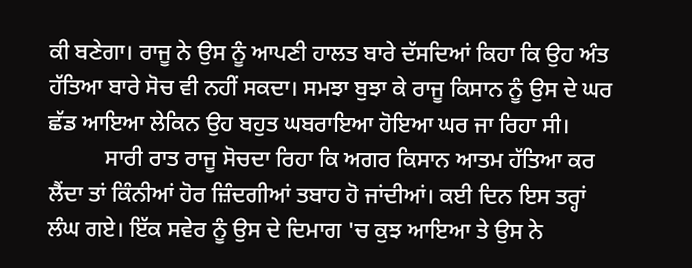ਕੀ ਬਣੇਗਾ। ਰਾਜੂ ਨੇ ਉਸ ਨੂੰ ਆਪਣੀ ਹਾਲਤ ਬਾਰੇ ਦੱਸਦਿਆਂ ਕਿਹਾ ਕਿ ਉਹ ਅੰਤ ਹੱਤਿਆ ਬਾਰੇ ਸੋਚ ਵੀ ਨਹੀਂ ਸਕਦਾ। ਸਮਝਾ ਬੁਝਾ ਕੇ ਰਾਜੂ ਕਿਸਾਨ ਨੂੰ ਉਸ ਦੇ ਘਰ ਛੱਡ ਆਇਆ ਲੇਕਿਨ ਉਹ ਬਹੁਤ ਘਬਰਾਇਆ ਹੋਇਆ ਘਰ ਜਾ ਰਿਹਾ ਸੀ।
          ਸਾਰੀ ਰਾਤ ਰਾਜੂ ਸੋਚਦਾ ਰਿਹਾ ਕਿ ਅਗਰ ਕਿਸਾਨ ਆਤਮ ਹੱਤਿਆ ਕਰ ਲੈਂਦਾ ਤਾਂ ਕਿੰਨੀਆਂ ਹੋਰ ਜ਼ਿੰਦਗੀਆਂ ਤਬਾਹ ਹੋ ਜਾਂਦੀਆਂ। ਕਈ ਦਿਨ ਇਸ ਤਰ੍ਹਾਂ ਲੰਘ ਗਏ। ਇੱਕ ਸਵੇਰ ਨੂੰ ਉਸ ਦੇ ਦਿਮਾਗ 'ਚ ਕੁਝ ਆਇਆ ਤੇ ਉਸ ਨੇ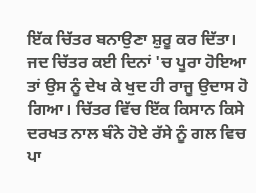ਇੱਕ ਚਿੱਤਰ ਬਨਾਉਣਾ ਸ਼ੁਰੂ ਕਰ ਦਿੱਤਾ। ਜਦ ਚਿੱਤਰ ਕਈ ਦਿਨਾਂ 'ਚ ਪੂਰਾ ਹੋਇਆ ਤਾਂ ਉਸ ਨੂੰ ਦੇਖ ਕੇ ਖੁਦ ਹੀ ਰਾਜੂ ਉਦਾਸ ਹੋ ਗਿਆ। ਚਿੱਤਰ ਵਿੱਚ ਇੱਕ ਕਿਸਾਨ ਕਿਸੇ ਦਰਖਤ ਨਾਲ ਬੰਨੇ ਹੋਏ ਰੱਸੇ ਨੂੰ ਗਲ ਵਿਚ ਪਾ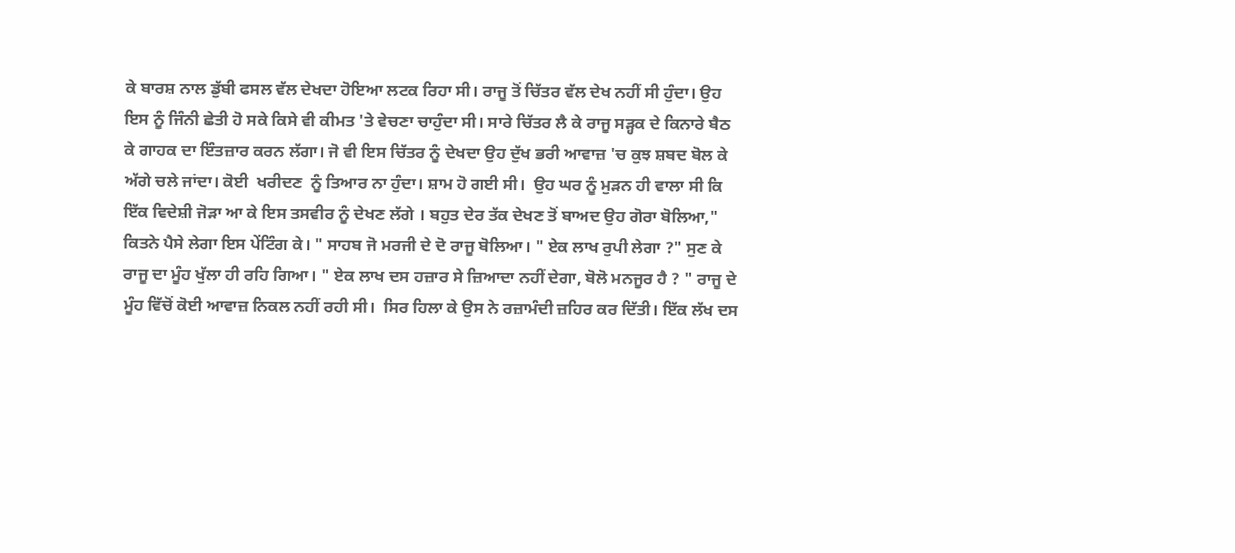ਕੇ ਬਾਰਸ਼ ਨਾਲ ਡੁੱਬੀ ਫਸਲ ਵੱਲ ਦੇਖਦਾ ਹੋਇਆ ਲਟਕ ਰਿਹਾ ਸੀ। ਰਾਜੂ ਤੋਂ ਚਿੱਤਰ ਵੱਲ ਦੇਖ ਨਹੀਂ ਸੀ ਹੁੰਦਾ। ਉਹ ਇਸ ਨੂੰ ਜਿੰਨੀ ਛੇਤੀ ਹੋ ਸਕੇ ਕਿਸੇ ਵੀ ਕੀਮਤ 'ਤੇ ਵੇਚਣਾ ਚਾਹੁੰਦਾ ਸੀ। ਸਾਰੇ ਚਿੱਤਰ ਲੈ ਕੇ ਰਾਜੂ ਸੜ੍ਹਕ ਦੇ ਕਿਨਾਰੇ ਬੈਠ ਕੇ ਗਾਹਕ ਦਾ ਇੰਤਜ਼ਾਰ ਕਰਨ ਲੱਗਾ। ਜੋ ਵੀ ਇਸ ਚਿੱਤਰ ਨੂੰ ਦੇਖਦਾ ਉਹ ਦੁੱਖ ਭਰੀ ਆਵਾਜ਼ 'ਚ ਕੁਝ ਸ਼ਬਦ ਬੋਲ ਕੇ ਅੱਗੇ ਚਲੇ ਜਾਂਦਾ। ਕੋਈ  ਖਰੀਦਣ  ਨੂੰ ਤਿਆਰ ਨਾ ਹੁੰਦਾ। ਸ਼ਾਮ ਹੋ ਗਈ ਸੀ।  ਉਹ ਘਰ ਨੂੰ ਮੁੜਨ ਹੀ ਵਾਲਾ ਸੀ ਕਿ ਇੱਕ ਵਿਦੇਸ਼ੀ ਜੋੜਾ ਆ ਕੇ ਇਸ ਤਸਵੀਰ ਨੂੰ ਦੇਖਣ ਲੱਗੇ । ਬਹੁਤ ਦੇਰ ਤੱਕ ਦੇਖਣ ਤੋਂ ਬਾਅਦ ਉਹ ਗੋਰਾ ਬੋਲਿਆ," ਕਿਤਨੇ ਪੈਸੇ ਲੇਗਾ ਇਸ ਪੇਂਟਿੰਗ ਕੇ। " ਸਾਹਬ ਜੋ ਮਰਜੀ ਦੇ ਦੋ ਰਾਜੂ ਬੋਲਿਆ। " ਏਕ ਲਾਖ ਰੁਪੀ ਲੇਗਾ ?" ਸੁਣ ਕੇ ਰਾਜੂ ਦਾ ਮੂੰਹ ਖੁੱਲਾ ਹੀ ਰਹਿ ਗਿਆ। " ਏਕ ਲਾਖ ਦਸ ਹਜ਼ਾਰ ਸੇ ਜ਼ਿਆਦਾ ਨਹੀਂ ਦੇਗਾ, ਬੋਲੋ ਮਨਜੂਰ ਹੈ ? " ਰਾਜੂ ਦੇ ਮੂੰਹ ਵਿੱਚੋਂ ਕੋਈ ਆਵਾਜ਼ ਨਿਕਲ ਨਹੀਂ ਰਹੀ ਸੀ।  ਸਿਰ ਹਿਲਾ ਕੇ ਉਸ ਨੇ ਰਜ਼ਾਮੰਦੀ ਜ਼ਹਿਰ ਕਰ ਦਿੱਤੀ। ਇੱਕ ਲੱਖ ਦਸ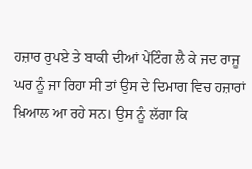ਹਜ਼ਾਰ ਰੁਪਏ ਤੇ ਬਾਕੀ ਦੀਆਂ ਪੇਂਟਿੰਗ ਲੈ ਕੇ ਜਦ ਰਾਜੂ ਘਰ ਨੂੰ ਜਾ ਰਿਹਾ ਸੀ ਤਾਂ ਉਸ ਦੇ ਦਿਮਾਗ ਵਿਚ ਹਜ਼ਾਰਾਂ ਖ਼ਿਆਲ ਆ ਰਹੇ ਸਨ। ਉਸ ਨੂੰ ਲੱਗਾ ਕਿ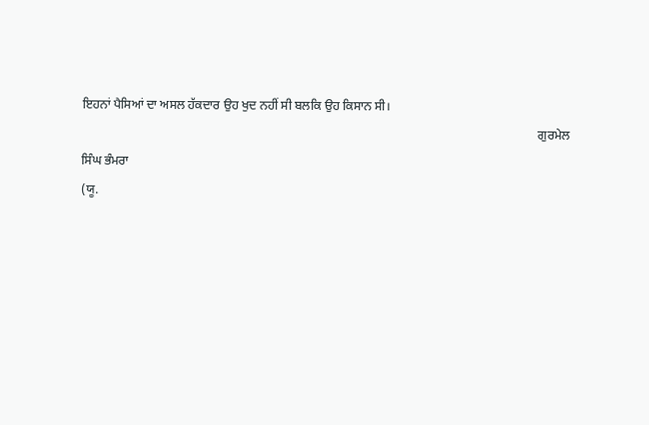ਇਹਨਾਂ ਪੈਸਿਆਂ ਦਾ ਅਸਲ ਹੱਕਦਾਰ ਉਹ ਖੁਦ ਨਹੀਂ ਸੀ ਬਲਕਿ ਉਹ ਕਿਸਾਨ ਸੀ।
                                                                                                                                                  ਗੁਰਮੇਲ ਸਿੰਘ ਭੰਮਰਾ
(ਯੂ.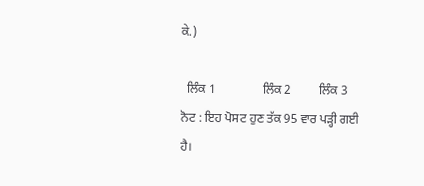ਕੇ.)

  ਲਿੰਕ 1               ਲਿੰਕ 2         ਲਿੰਕ 3
ਨੋਟ : ਇਹ ਪੋਸਟ ਹੁਣ ਤੱਕ 95 ਵਾਰ ਪੜ੍ਹੀ ਗਈ ਹੈ।